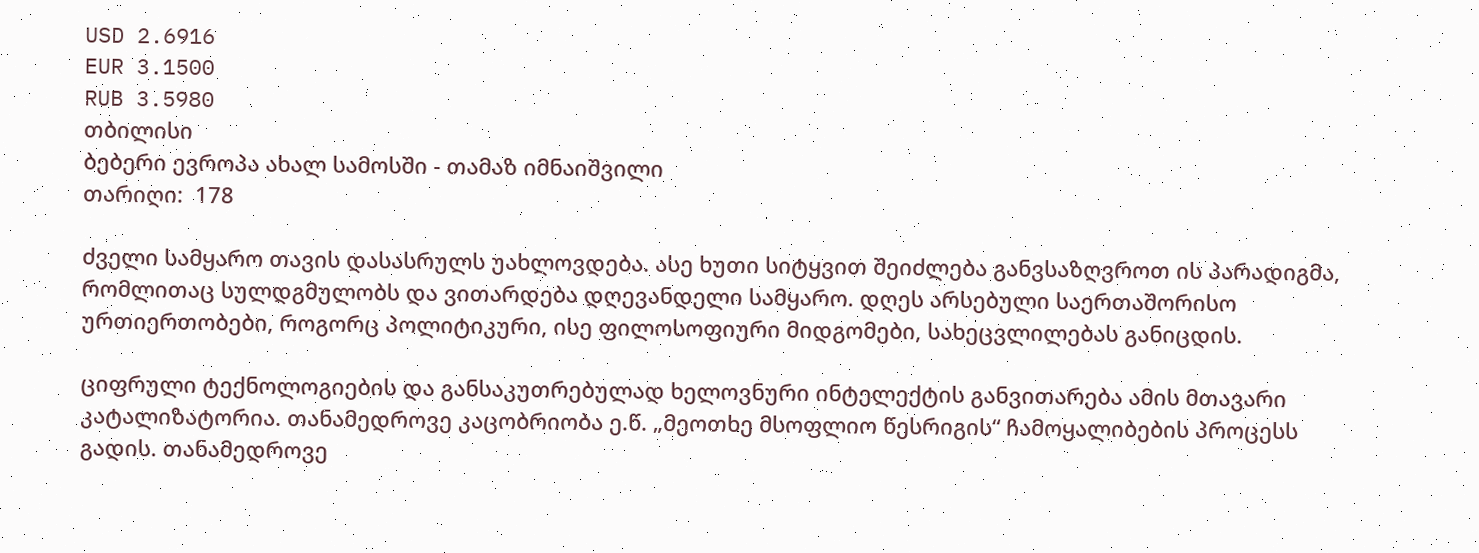USD 2.6916
EUR 3.1500
RUB 3.5980
თბილისი
ბებერი ევროპა ახალ სამოსში - თამაზ იმნაიშვილი
თარიღი:  178

ძველი სამყარო თავის დასასრულს უახლოვდება. ასე ხუთი სიტყვით შეიძლება განვსაზღვროთ ის პარადიგმა, რომლითაც სულდგმულობს და ვითარდება დღევანდელი სამყარო. დღეს არსებული საერთაშორისო ურთიერთობები, როგორც პოლიტიკური, ისე ფილოსოფიური მიდგომები, სახეცვლილებას განიცდის.

ციფრული ტექნოლოგიების და განსაკუთრებულად ხელოვნური ინტელექტის განვითარება ამის მთავარი კატალიზატორია. თანამედროვე კაცობრიობა ე.წ. „მეოთხე მსოფლიო წესრიგის“ ჩამოყალიბების პროცესს გადის. თანამედროვე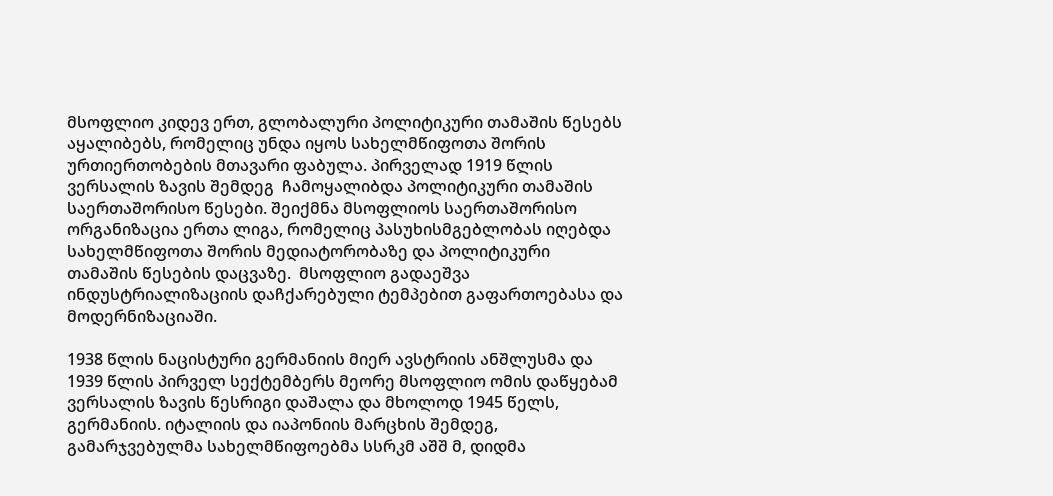მსოფლიო კიდევ ერთ, გლობალური პოლიტიკური თამაშის წესებს აყალიბებს, რომელიც უნდა იყოს სახელმწიფოთა შორის ურთიერთობების მთავარი ფაბულა. პირველად 1919 წლის ვერსალის ზავის შემდეგ  ჩამოყალიბდა პოლიტიკური თამაშის საერთაშორისო წესები. შეიქმნა მსოფლიოს საერთაშორისო ორგანიზაცია ერთა ლიგა, რომელიც პასუხისმგებლობას იღებდა სახელმწიფოთა შორის მედიატორობაზე და პოლიტიკური თამაშის წესების დაცვაზე.  მსოფლიო გადაეშვა ინდუსტრიალიზაციის დაჩქარებული ტემპებით გაფართოებასა და მოდერნიზაციაში.

1938 წლის ნაცისტური გერმანიის მიერ ავსტრიის ანშლუსმა და 1939 წლის პირველ სექტემბერს მეორე მსოფლიო ომის დაწყებამ ვერსალის ზავის წესრიგი დაშალა და მხოლოდ 1945 წელს, გერმანიის. იტალიის და იაპონიის მარცხის შემდეგ, გამარჯვებულმა სახელმწიფოებმა სსრკმ აშშ მ, დიდმა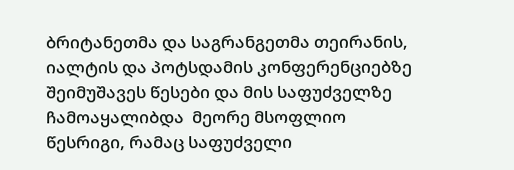ბრიტანეთმა და საგრანგეთმა თეირანის, იალტის და პოტსდამის კონფერენციებზე შეიმუშავეს წესები და მის საფუძველზე ჩამოაყალიბდა  მეორე მსოფლიო წესრიგი, რამაც საფუძველი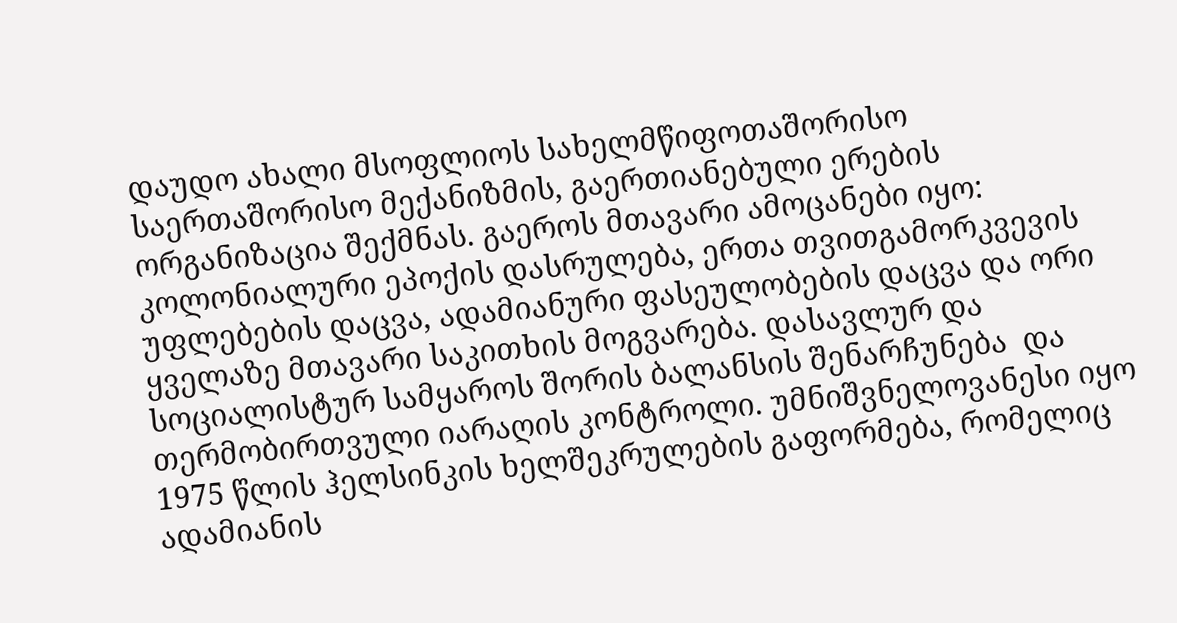დაუდო ახალი მსოფლიოს სახელმწიფოთაშორისო საერთაშორისო მექანიზმის, გაერთიანებული ერების ორგანიზაცია შექმნას. გაეროს მთავარი ამოცანები იყო: კოლონიალური ეპოქის დასრულება, ერთა თვითგამორკვევის უფლებების დაცვა, ადამიანური ფასეულობების დაცვა და ორი ყველაზე მთავარი საკითხის მოგვარება. დასავლურ და სოციალისტურ სამყაროს შორის ბალანსის შენარჩუნება  და თერმობირთვული იარაღის კონტროლი. უმნიშვნელოვანესი იყო 1975 წლის ჰელსინკის ხელშეკრულების გაფორმება, რომელიც ადამიანის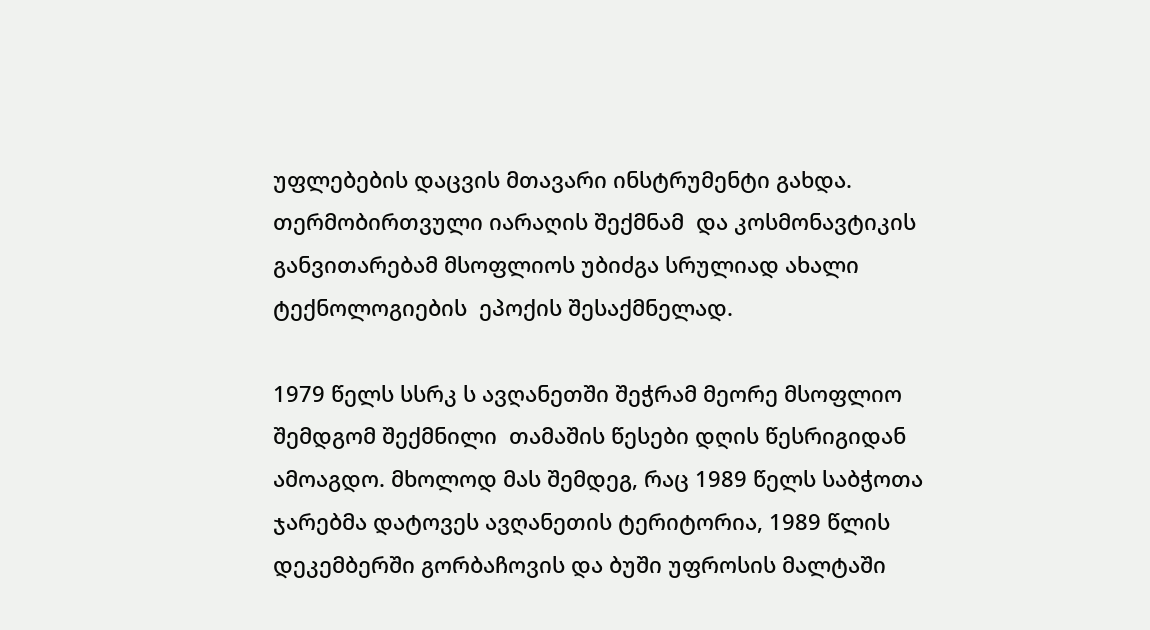უფლებების დაცვის მთავარი ინსტრუმენტი გახდა. თერმობირთვული იარაღის შექმნამ  და კოსმონავტიკის განვითარებამ მსოფლიოს უბიძგა სრულიად ახალი ტექნოლოგიების  ეპოქის შესაქმნელად.

1979 წელს სსრკ ს ავღანეთში შეჭრამ მეორე მსოფლიო შემდგომ შექმნილი  თამაშის წესები დღის წესრიგიდან ამოაგდო. მხოლოდ მას შემდეგ, რაც 1989 წელს საბჭოთა ჯარებმა დატოვეს ავღანეთის ტერიტორია, 1989 წლის დეკემბერში გორბაჩოვის და ბუში უფროსის მალტაში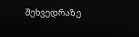შეხვედრაზე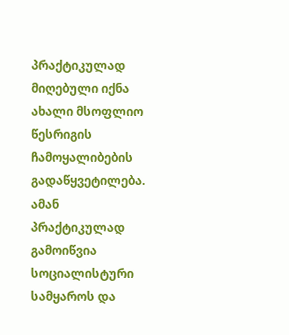პრაქტიკულად მიღებული იქნა  ახალი მსოფლიო წესრიგის ჩამოყალიბების გადაწყვეტილება. ამან პრაქტიკულად გამოიწვია სოციალისტური სამყაროს და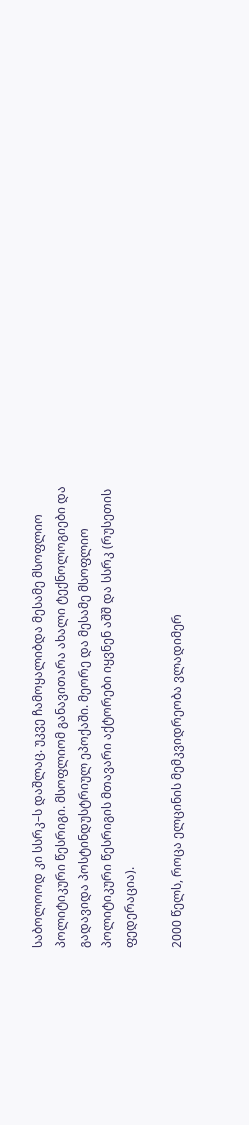საბოლოოდ კი სსრკ–ს დაშლაც. უკვე ჩამოყალიბდა მესამე მსოფლიო პოლიტიკური წესრიგი. მსოფლიომ განავითარა ახალი ტექნოლოგიები და გადავიდა პოსტინდუსტრიულ ეპოქაში. მეორე და მესამე მსოფლიო პოლიტიკური წესრიგის მთავარი აქტორები იყვნენ აშშ და სსრკ (რუსეთის ფედერაცია).

2000 წელს, როცა ელცინის მემკვიდრეობა ვლადიმერ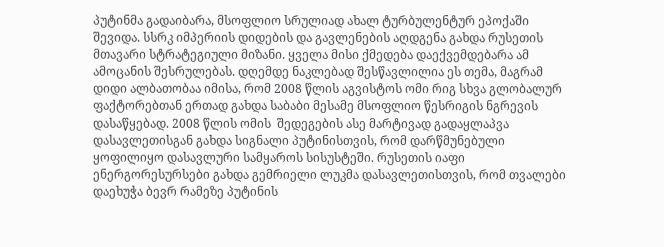პუტინმა გადაიბარა, მსოფლიო სრულიად ახალ ტურბულენტურ ეპოქაში შევიდა. სსრკ იმპერიის დიდების და გავლენების აღდგენა გახდა რუსეთის მთავარი სტრატეგიული მიზანი. ყველა მისი ქმედება დაექვემდებარა ამ ამოცანის შესრულებას. დღემდე ნაკლებად შესწავლილია ეს თემა, მაგრამ დიდი ალბათობაა იმისა, რომ 2008 წლის აგვისტოს ომი რიგ სხვა გლობალურ ფაქტორებთან ერთად გახდა საბაბი მესამე მსოფლიო წესრიგის ნგრევის დასაწყებად. 2008 წლის ომის  შედეგების ასე მარტივად გადაყლაპვა დასავლეთისგან გახდა სიგნალი პუტინისთვის, რომ დარწმუნებული ყოფილიყო დასავლური სამყაროს სისუსტეში. რუსეთის იაფი ენერგორესურსები გახდა გემრიელი ლუკმა დასავლეთისთვის, რომ თვალები დაეხუჭა ბევრ რამეზე პუტინის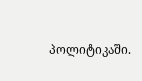პოლიტიკაში.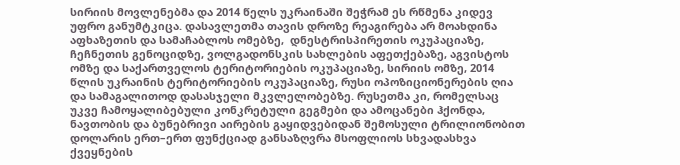სირიის მოვლენებმა და 2014 წელს უკრაინაში შეჭრამ ეს რწმენა კიდევ უფრო განუმტკიცა. დასავლეთმა თავის დროზე რეაგირება არ მოახდინა  აფხაზეთის და სამაჩაბლოს ომებზე,  დნესტრისპირეთის ოკუპაციაზე,  ჩეჩნეთის გენოციდზე, ვოლგადონსკის სახლების აფეთქებაზე, აგვისტოს ომზე და საქართველოს ტერიტორიების ოკუპაციაზე, სირიის ომზე, 2014 წლის უკრაინის ტერიტორიების ოკუპაციაზე, რუსი ოპოზიციონერების ღია და სამაგალითოდ დასასჯელი მკვლელობებზე. რუსეთმა კი, რომელსაც უკვე ჩამოყალიბებული კონკრეტული გეგმები და ამოცანები ჰქონდა,  ნავთობის და ბუნებრივი აირების გაყიდვებიდან შემოსული ტრილიონობით დოლარის ერთ–ერთ ფუნქციად განსაზღვრა მსოფლიოს სხვადასხვა ქვეყნების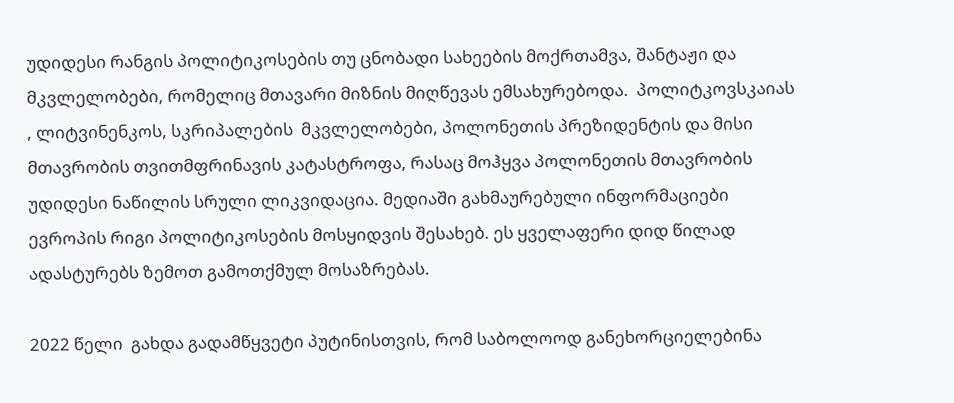უდიდესი რანგის პოლიტიკოსების თუ ცნობადი სახეების მოქრთამვა, შანტაჟი და მკვლელობები, რომელიც მთავარი მიზნის მიღწევას ემსახურებოდა.  პოლიტკოვსკაიას , ლიტვინენკოს, სკრიპალების  მკვლელობები, პოლონეთის პრეზიდენტის და მისი მთავრობის თვითმფრინავის კატასტროფა, რასაც მოჰყვა პოლონეთის მთავრობის უდიდესი ნაწილის სრული ლიკვიდაცია. მედიაში გახმაურებული ინფორმაციები ევროპის რიგი პოლიტიკოსების მოსყიდვის შესახებ. ეს ყველაფერი დიდ წილად ადასტურებს ზემოთ გამოთქმულ მოსაზრებას.

2022 წელი  გახდა გადამწყვეტი პუტინისთვის, რომ საბოლოოდ განეხორციელებინა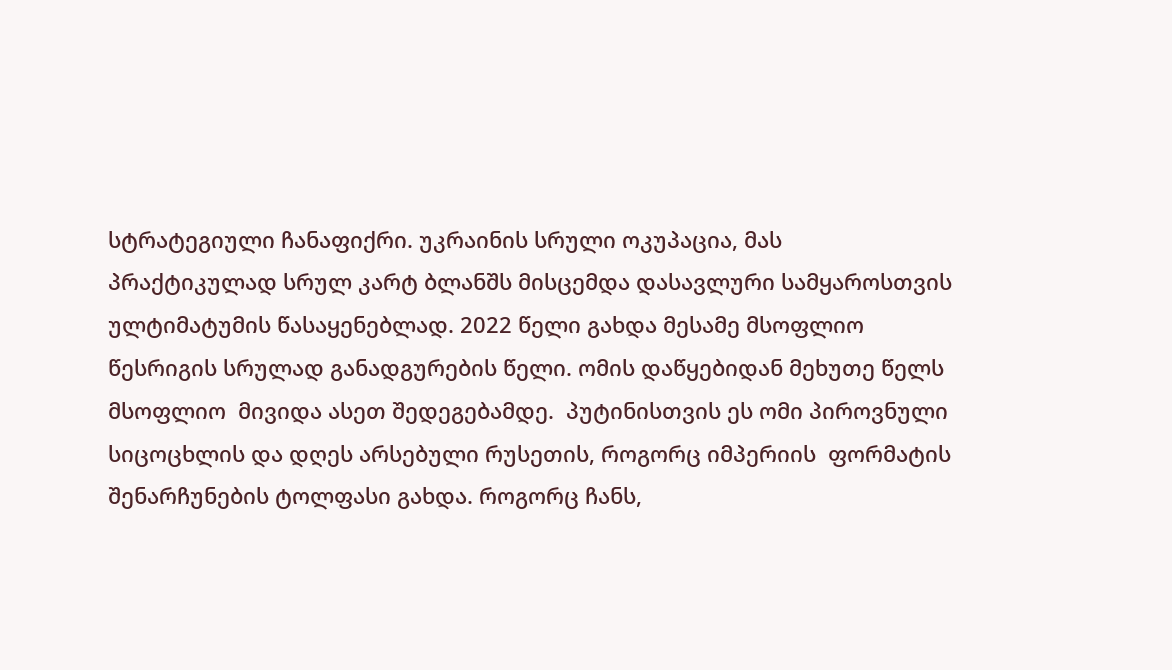სტრატეგიული ჩანაფიქრი. უკრაინის სრული ოკუპაცია, მას პრაქტიკულად სრულ კარტ ბლანშს მისცემდა დასავლური სამყაროსთვის ულტიმატუმის წასაყენებლად. 2022 წელი გახდა მესამე მსოფლიო წესრიგის სრულად განადგურების წელი. ომის დაწყებიდან მეხუთე წელს მსოფლიო  მივიდა ასეთ შედეგებამდე.  პუტინისთვის ეს ომი პიროვნული სიცოცხლის და დღეს არსებული რუსეთის, როგორც იმპერიის  ფორმატის  შენარჩუნების ტოლფასი გახდა. როგორც ჩანს,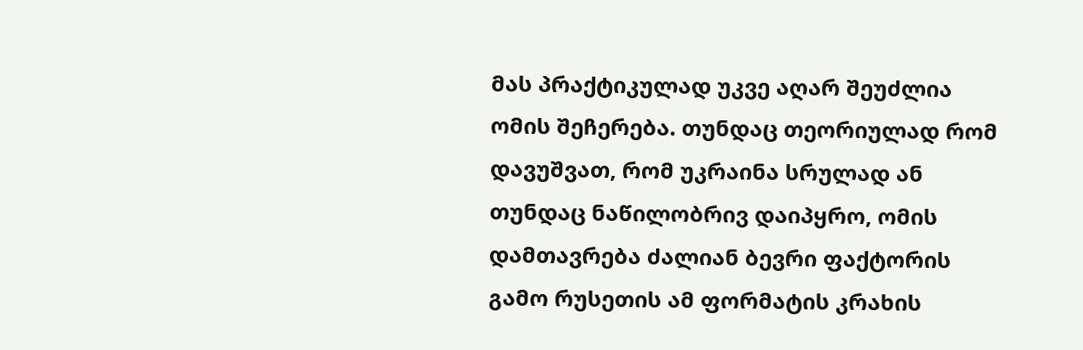მას პრაქტიკულად უკვე აღარ შეუძლია ომის შეჩერება. თუნდაც თეორიულად რომ დავუშვათ, რომ უკრაინა სრულად ან თუნდაც ნაწილობრივ დაიპყრო, ომის დამთავრება ძალიან ბევრი ფაქტორის გამო რუსეთის ამ ფორმატის კრახის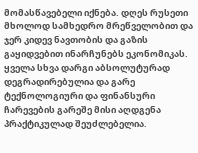მომასწავებელი იქნება. დღეს რუსეთი მხოლოდ სამხედრო მრეწველობით და ჯერ კიდევ ნავთობის და გაზის გაყიდვებით ინარჩუნებს ეკონომიკას. ყველა სხვა დარგი აბსოლუტურად დეგრადირებულია და გარე ტექნოლოგიური და ფინანსური ჩარევების გარეშე მისი აღდგენა პრაქტიკულად შეუძლებელია.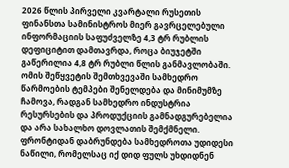2026 წლის პირველი კვარტალი რუსეთის ფინანსთა სამინისტროს მიერ გავრცელებული ინფორმაციის საფუძველზე 4,3 ტრ რუბლის დეფიციტით დამთავრდა, როცა ბიუჯეტში გაწერილია 4,8 ტრ რუბლი წლის განმავლობაში. ომის შეწყვეტის შემთხვევაში სამხედრო წარმოების ტემპები შენელდება და მინიმუმზე ჩამოვა, რადგან სამხედრო ინდუსტრია რესურსების და პროდუქციის გამნადგურებელია და არა სახალხო დოვლათის შემქმნელი. ფრონტიდან დაბრუნდება სამხედროთა უდიდესი ნაწილი, რომელსაც იქ დიდ ფულს უხდიდნენ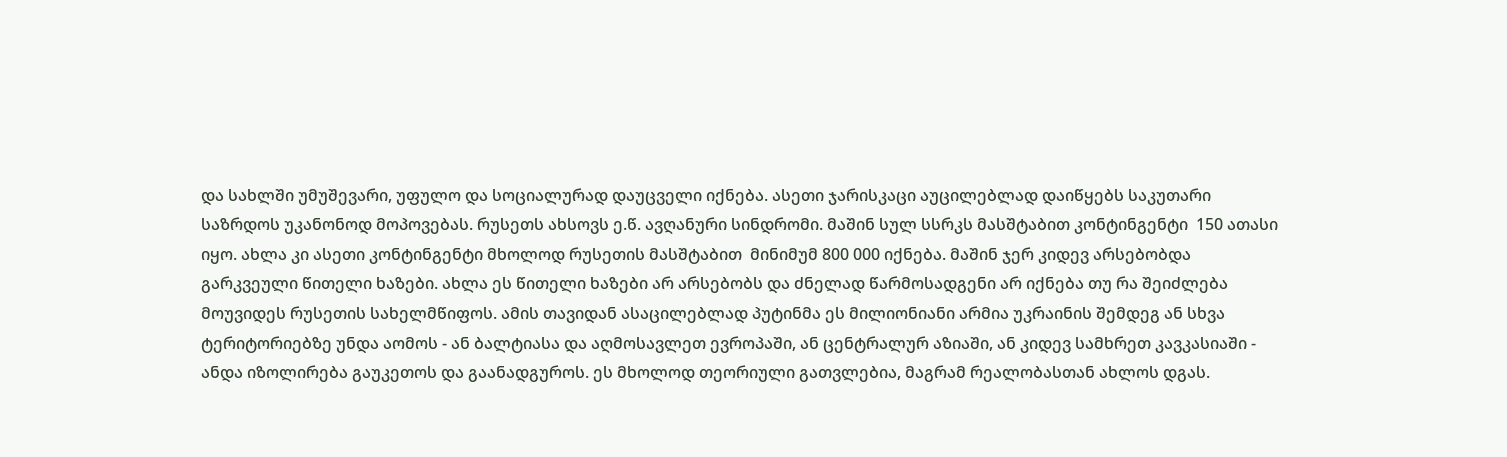და სახლში უმუშევარი, უფულო და სოციალურად დაუცველი იქნება. ასეთი ჯარისკაცი აუცილებლად დაიწყებს საკუთარი საზრდოს უკანონოდ მოპოვებას. რუსეთს ახსოვს ე.წ. ავღანური სინდრომი. მაშინ სულ სსრკს მასშტაბით კონტინგენტი  150 ათასი იყო. ახლა კი ასეთი კონტინგენტი მხოლოდ რუსეთის მასშტაბით  მინიმუმ 800 000 იქნება. მაშინ ჯერ კიდევ არსებობდა გარკვეული წითელი ხაზები. ახლა ეს წითელი ხაზები არ არსებობს და ძნელად წარმოსადგენი არ იქნება თუ რა შეიძლება მოუვიდეს რუსეთის სახელმწიფოს. ამის თავიდან ასაცილებლად პუტინმა ეს მილიონიანი არმია უკრაინის შემდეგ ან სხვა ტერიტორიებზე უნდა აომოს - ან ბალტიასა და აღმოსავლეთ ევროპაში, ან ცენტრალურ აზიაში, ან კიდევ სამხრეთ კავკასიაში - ანდა იზოლირება გაუკეთოს და გაანადგუროს. ეს მხოლოდ თეორიული გათვლებია, მაგრამ რეალობასთან ახლოს დგას.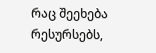რაც შეეხება რესურსებს,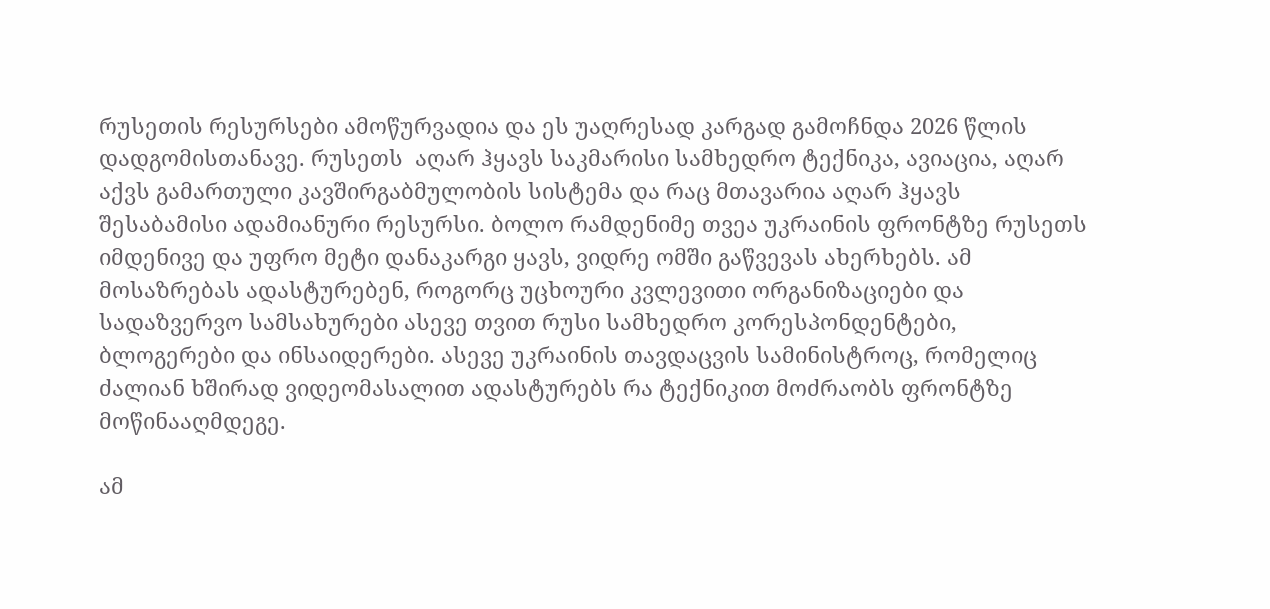რუსეთის რესურსები ამოწურვადია და ეს უაღრესად კარგად გამოჩნდა 2026 წლის დადგომისთანავე. რუსეთს  აღარ ჰყავს საკმარისი სამხედრო ტექნიკა, ავიაცია, აღარ აქვს გამართული კავშირგაბმულობის სისტემა და რაც მთავარია აღარ ჰყავს შესაბამისი ადამიანური რესურსი. ბოლო რამდენიმე თვეა უკრაინის ფრონტზე რუსეთს იმდენივე და უფრო მეტი დანაკარგი ყავს, ვიდრე ომში გაწვევას ახერხებს. ამ მოსაზრებას ადასტურებენ, როგორც უცხოური კვლევითი ორგანიზაციები და სადაზვერვო სამსახურები ასევე თვით რუსი სამხედრო კორესპონდენტები, ბლოგერები და ინსაიდერები. ასევე უკრაინის თავდაცვის სამინისტროც, რომელიც ძალიან ხშირად ვიდეომასალით ადასტურებს რა ტექნიკით მოძრაობს ფრონტზე მოწინააღმდეგე.

ამ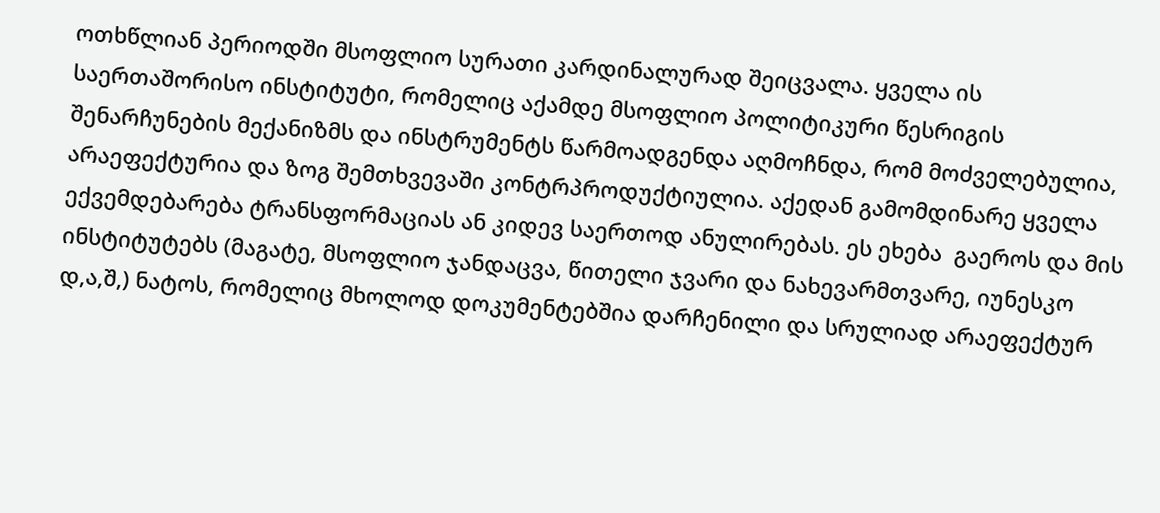ოთხწლიან პერიოდში მსოფლიო სურათი კარდინალურად შეიცვალა. ყველა ის საერთაშორისო ინსტიტუტი, რომელიც აქამდე მსოფლიო პოლიტიკური წესრიგის შენარჩუნების მექანიზმს და ინსტრუმენტს წარმოადგენდა აღმოჩნდა, რომ მოძველებულია, არაეფექტურია და ზოგ შემთხვევაში კონტრპროდუქტიულია. აქედან გამომდინარე ყველა ექვემდებარება ტრანსფორმაციას ან კიდევ საერთოდ ანულირებას. ეს ეხება  გაეროს და მის ინსტიტუტებს (მაგატე, მსოფლიო ჯანდაცვა, წითელი ჯვარი და ნახევარმთვარე, იუნესკო დ,ა,შ,) ნატოს, რომელიც მხოლოდ დოკუმენტებშია დარჩენილი და სრულიად არაეფექტურ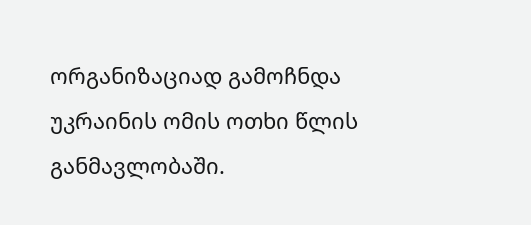ორგანიზაციად გამოჩნდა უკრაინის ომის ოთხი წლის განმავლობაში.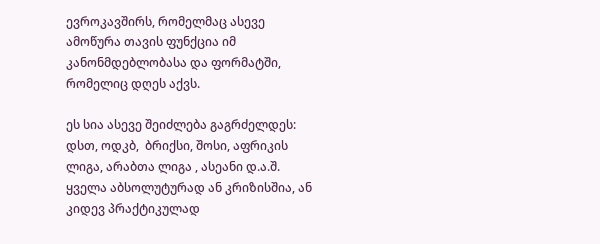ევროკავშირს, რომელმაც ასევე ამოწურა თავის ფუნქცია იმ კანონმდებლობასა და ფორმატში, რომელიც დღეს აქვს.

ეს სია ასევე შეიძლება გაგრძელდეს: დსთ, ოდკბ,  ბრიქსი, შოსი, აფრიკის ლიგა, არაბთა ლიგა , ასეანი დ.ა.შ. ყველა აბსოლუტურად ან კრიზისშია, ან კიდევ პრაქტიკულად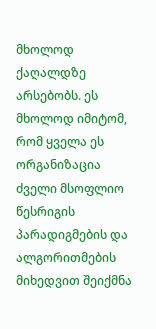მხოლოდ ქაღალდზე არსებობს. ეს მხოლოდ იმიტომ, რომ ყველა ეს ორგანიზაცია ძველი მსოფლიო წესრიგის პარადიგმების და ალგორითმების მიხედვით შეიქმნა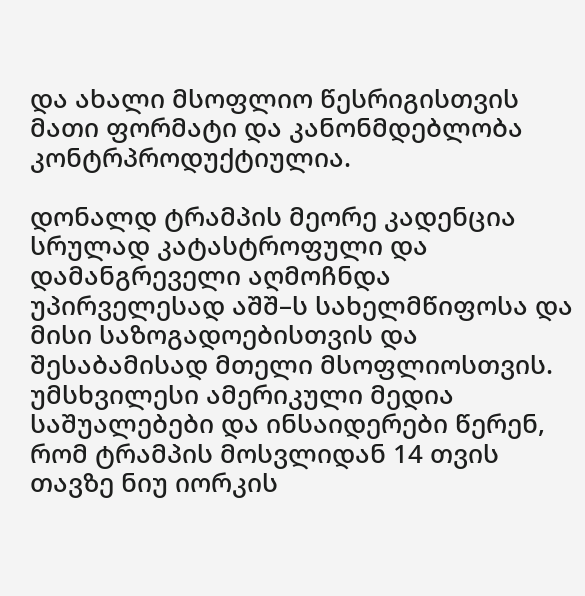და ახალი მსოფლიო წესრიგისთვის მათი ფორმატი და კანონმდებლობა კონტრპროდუქტიულია.

დონალდ ტრამპის მეორე კადენცია სრულად კატასტროფული და დამანგრეველი აღმოჩნდა უპირველესად აშშ–ს სახელმწიფოსა და მისი საზოგადოებისთვის და შესაბამისად მთელი მსოფლიოსთვის. უმსხვილესი ამერიკული მედია საშუალებები და ინსაიდერები წერენ, რომ ტრამპის მოსვლიდან 14 თვის თავზე ნიუ იორკის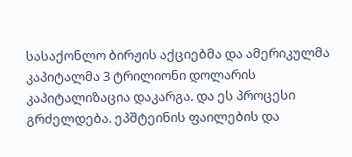სასაქონლო ბირჟის აქციებმა და ამერიკულმა კაპიტალმა 3 ტრილიონი დოლარის კაპიტალიზაცია დაკარგა. და ეს პროცესი გრძელდება. ეპშტეინის ფაილების და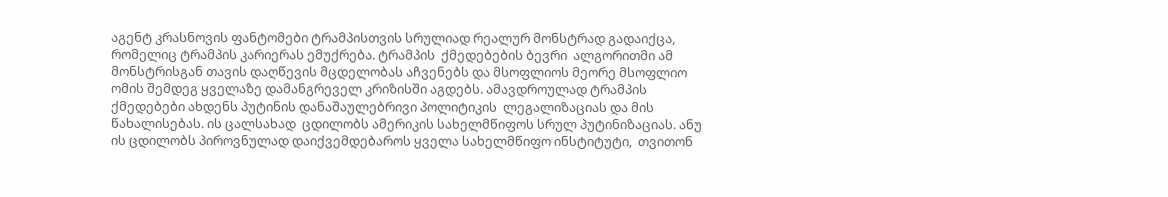აგენტ კრასნოვის ფანტომები ტრამპისთვის სრულიად რეალურ მონსტრად გადაიქცა, რომელიც ტრამპის კარიერას ემუქრება. ტრამპის  ქმედებების ბევრი  ალგორითმი ამ მონსტრისგან თავის დაღწევის მცდელობას აჩვენებს და მსოფლიოს მეორე მსოფლიო ომის შემდეგ ყველაზე დამანგრეველ კრიზისში აგდებს. ამავდროულად ტრამპის ქმედებები ახდენს პუტინის დანაშაულებრივი პოლიტიკის  ლეგალიზაციას და მის წახალისებას. ის ცალსახად  ცდილობს ამერიკის სახელმწიფოს სრულ პუტინიზაციას. ანუ  ის ცდილობს პიროვნულად დაიქვემდებაროს ყველა სახელმწიფო ინსტიტუტი,  თვითონ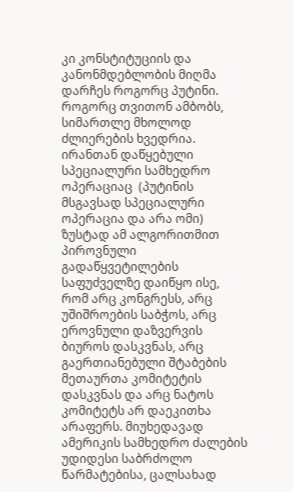კი კონსტიტუციის და კანონმდებლობის მიღმა დარჩეს როგორც პუტინი. როგორც თვითონ ამბობს, სიმართლე მხოლოდ ძლიერების ხვედრია. ირანთან დაწყებული სპეციალური სამხედრო ოპერაციაც  (პუტინის მსგავსად სპეციალური ოპერაცია და არა ომი) ზუსტად ამ ალგორითმით პიროვნული გადაწყვეტილების საფუძველზე დაიწყო ისე, რომ არც კონგრესს, არც უშიშროების საბჭოს, არც ეროვნული დაზვერვის ბიუროს დასკვნას, არც გაერთიანებული შტაბების  მეთაურთა კომიტეტის დასკვნას და არც ნატოს კომიტეტს არ დაეკითხა არაფერს. მიუხედავად ამერიკის სამხედრო ძალების უდიდესი საბრძოლო წარმატებისა, ცალსახად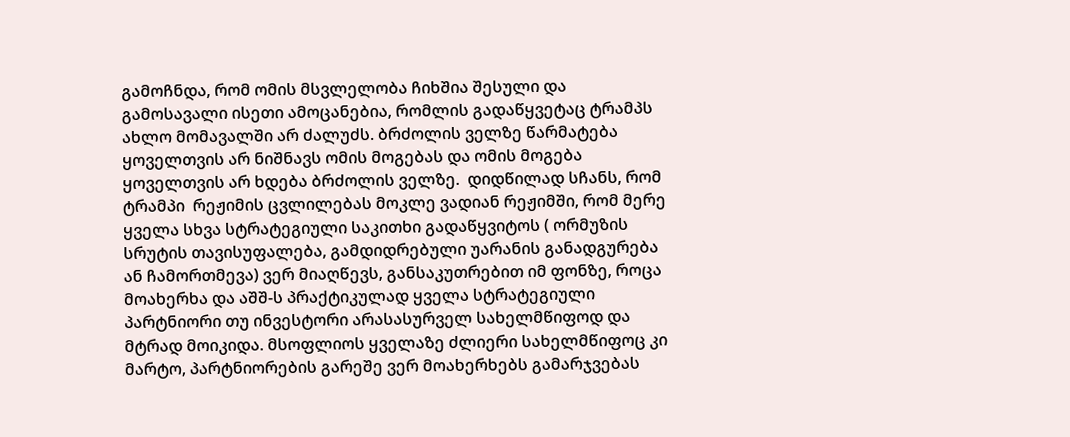გამოჩნდა, რომ ომის მსვლელობა ჩიხშია შესული და გამოსავალი ისეთი ამოცანებია, რომლის გადაწყვეტაც ტრამპს ახლო მომავალში არ ძალუძს. ბრძოლის ველზე წარმატება ყოველთვის არ ნიშნავს ომის მოგებას და ომის მოგება ყოველთვის არ ხდება ბრძოლის ველზე.  დიდწილად სჩანს, რომ  ტრამპი  რეჟიმის ცვლილებას მოკლე ვადიან რეჟიმში, რომ მერე ყველა სხვა სტრატეგიული საკითხი გადაწყვიტოს ( ორმუზის სრუტის თავისუფალება, გამდიდრებული უარანის განადგურება ან ჩამორთმევა) ვერ მიაღწევს, განსაკუთრებით იმ ფონზე, როცა  მოახერხა და აშშ-ს პრაქტიკულად ყველა სტრატეგიული პარტნიორი თუ ინვესტორი არასასურველ სახელმწიფოდ და მტრად მოიკიდა. მსოფლიოს ყველაზე ძლიერი სახელმწიფოც კი მარტო, პარტნიორების გარეშე ვერ მოახერხებს გამარჯვებას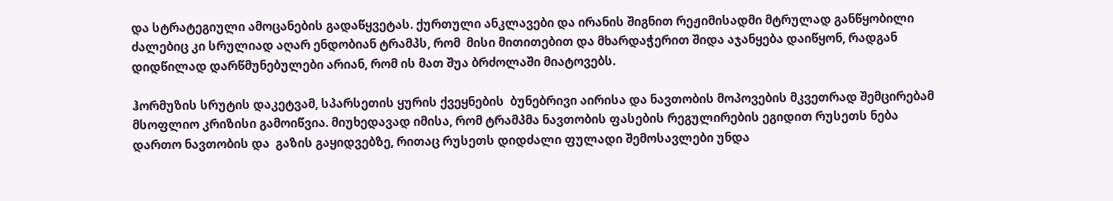და სტრატეგიული ამოცანების გადაწყვეტას. ქურთული ანკლავები და ირანის შიგნით რეჟიმისადმი მტრულად განწყობილი ძალებიც კი სრულიად აღარ ენდობიან ტრამპს, რომ  მისი მითითებით და მხარდაჭერით შიდა აჯანყება დაიწყონ, რადგან დიდწილად დარწმუნებულები არიან, რომ ის მათ შუა ბრძოლაში მიატოვებს.

ჰორმუზის სრუტის დაკეტვამ, სპარსეთის ყურის ქვეყნების  ბუნებრივი აირისა და ნავთობის მოპოვების მკვეთრად შემცირებამ მსოფლიო კრიზისი გამოიწვია. მიუხედავად იმისა, რომ ტრამპმა ნავთობის ფასების რეგულირების ეგიდით რუსეთს ნება დართო ნავთობის და  გაზის გაყიდვებზე, რითაც რუსეთს დიდძალი ფულადი შემოსავლები უნდა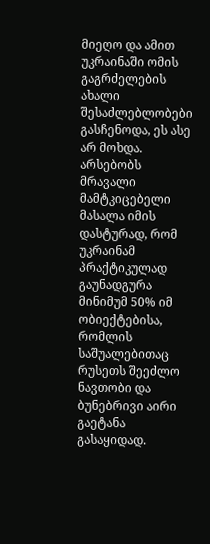მიეღო და ამით უკრაინაში ომის გაგრძელების ახალი შესაძლებლობები გასჩენოდა, ეს ასე არ მოხდა. არსებობს მრავალი მამტკიცებელი მასალა იმის დასტურად, რომ  უკრაინამ  პრაქტიკულად გაუნადგურა მინიმუმ 50% იმ ობიექტებისა, რომლის საშუალებითაც რუსეთს შეეძლო ნავთობი და ბუნებრივი აირი გაეტანა გასაყიდად.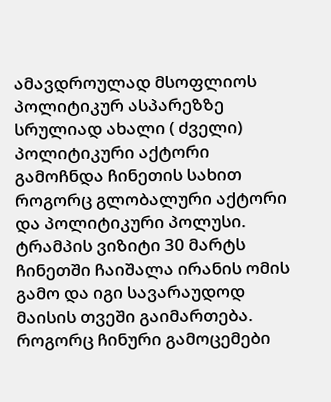ამავდროულად მსოფლიოს პოლიტიკურ ასპარეზზე სრულიად ახალი ( ძველი) პოლიტიკური აქტორი გამოჩნდა ჩინეთის სახით როგორც გლობალური აქტორი და პოლიტიკური პოლუსი. ტრამპის ვიზიტი 30 მარტს  ჩინეთში ჩაიშალა ირანის ომის გამო და იგი სავარაუდოდ მაისის თვეში გაიმართება. როგორც ჩინური გამოცემები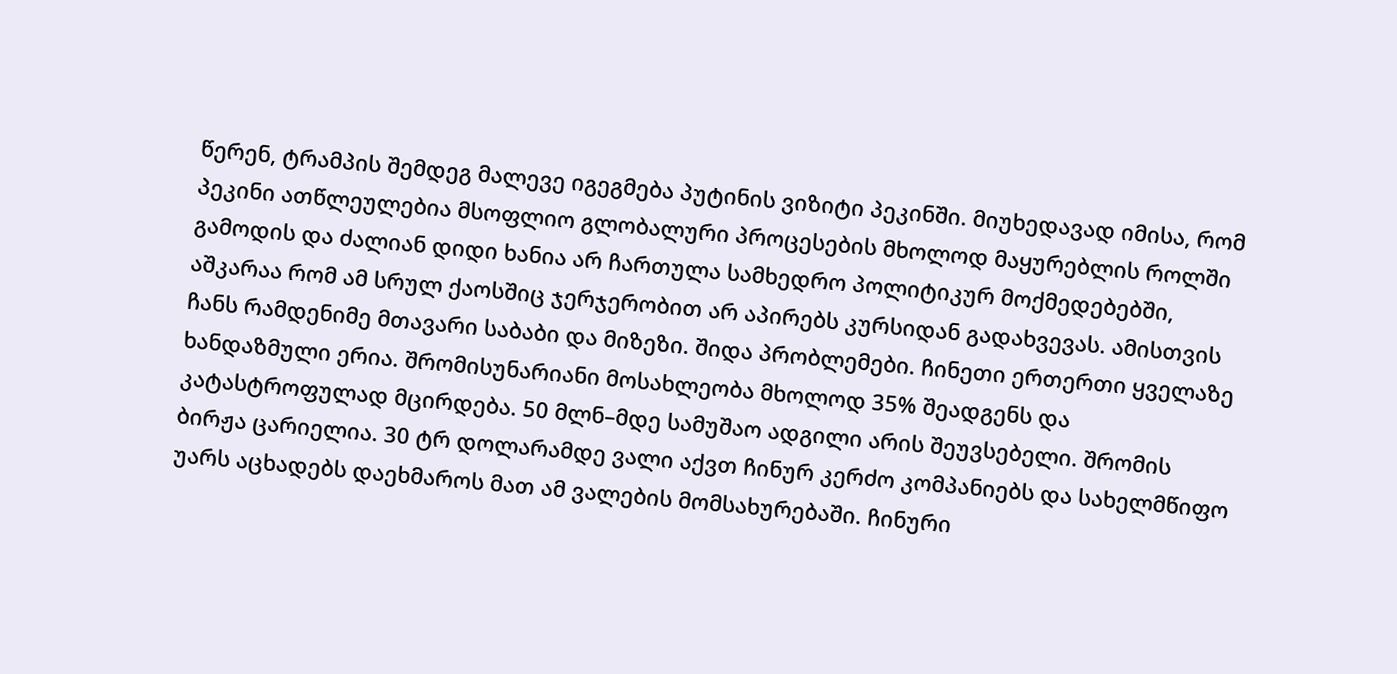წერენ, ტრამპის შემდეგ მალევე იგეგმება პუტინის ვიზიტი პეკინში. მიუხედავად იმისა, რომ პეკინი ათწლეულებია მსოფლიო გლობალური პროცესების მხოლოდ მაყურებლის როლში გამოდის და ძალიან დიდი ხანია არ ჩართულა სამხედრო პოლიტიკურ მოქმედებებში, აშკარაა რომ ამ სრულ ქაოსშიც ჯერჯერობით არ აპირებს კურსიდან გადახვევას. ამისთვის ჩანს რამდენიმე მთავარი საბაბი და მიზეზი. შიდა პრობლემები. ჩინეთი ერთერთი ყველაზე ხანდაზმული ერია. შრომისუნარიანი მოსახლეობა მხოლოდ 35% შეადგენს და კატასტროფულად მცირდება. 50 მლნ–მდე სამუშაო ადგილი არის შეუვსებელი. შრომის ბირჟა ცარიელია. 30 ტრ დოლარამდე ვალი აქვთ ჩინურ კერძო კომპანიებს და სახელმწიფო უარს აცხადებს დაეხმაროს მათ ამ ვალების მომსახურებაში. ჩინური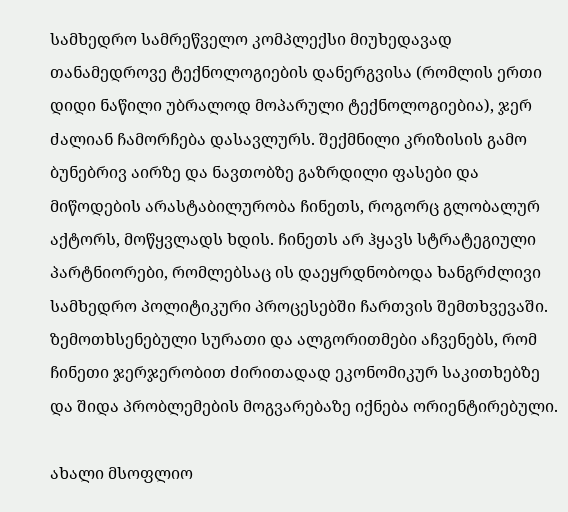სამხედრო სამრეწველო კომპლექსი მიუხედავად თანამედროვე ტექნოლოგიების დანერგვისა (რომლის ერთი დიდი ნაწილი უბრალოდ მოპარული ტექნოლოგიებია), ჯერ ძალიან ჩამორჩება დასავლურს. შექმნილი კრიზისის გამო ბუნებრივ აირზე და ნავთობზე გაზრდილი ფასები და მიწოდების არასტაბილურობა ჩინეთს, როგორც გლობალურ აქტორს, მოწყვლადს ხდის. ჩინეთს არ ჰყავს სტრატეგიული პარტნიორები, რომლებსაც ის დაეყრდნობოდა ხანგრძლივი სამხედრო პოლიტიკური პროცესებში ჩართვის შემთხვევაში. ზემოთხსენებული სურათი და ალგორითმები აჩვენებს, რომ ჩინეთი ჯერჯერობით ძირითადად ეკონომიკურ საკითხებზე და შიდა პრობლემების მოგვარებაზე იქნება ორიენტირებული.

ახალი მსოფლიო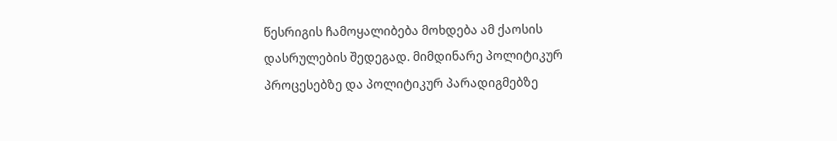წესრიგის ჩამოყალიბება მოხდება ამ ქაოსის დასრულების შედეგად. მიმდინარე პოლიტიკურ პროცესებზე და პოლიტიკურ პარადიგმებზე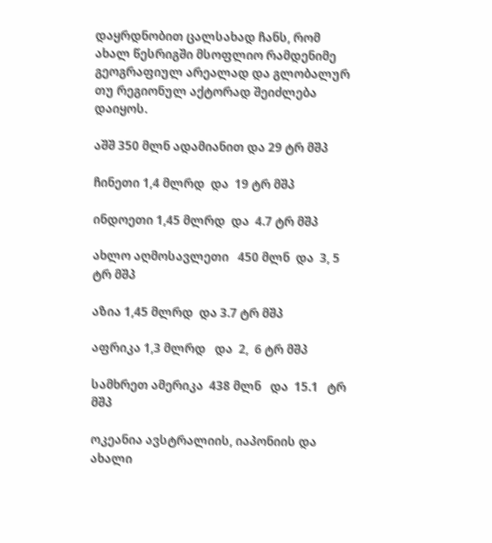დაყრდნობით ცალსახად ჩანს, რომ ახალ წესრიგში მსოფლიო რამდენიმე გეოგრაფიულ არეალად და გლობალურ თუ რეგიონულ აქტორად შეიძლება დაიყოს.

აშშ 350 მლნ ადამიანით და 29 ტრ მშპ

ჩინეთი 1,4 მლრდ  და  19 ტრ მშპ

ინდოეთი 1,45 მლრდ  და  4.7 ტრ მშპ

ახლო აღმოსავლეთი   450 მლნ  და  3, 5 ტრ მშპ

აზია 1,45 მლრდ  და 3.7 ტრ მშპ

აფრიკა 1,3 მლრდ   და  2,  6 ტრ მშპ

სამხრეთ ამერიკა  438 მლნ   და  15.1   ტრ მშპ

ოკეანია ავსტრალიის, იაპონიის და ახალი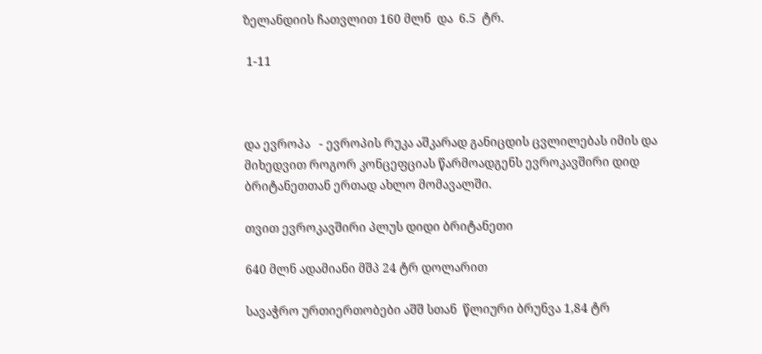ზელანდიის ჩათვლით 160 მლნ  და  6.5  ტრ.

 1-11



და ევროპა   - ევროპის რუკა აშკარად განიცდის ცვლილებას იმის და მიხედვით როგორ კონცეფციას წარმოადგენს ევროკავშირი დიდ ბრიტანეთთან ერთად ახლო მომავალში.

თვით ევროკავშირი პლუს დიდი ბრიტანეთი

640 მლნ ადამიანი მშპ 24 ტრ დოლარით

სავაჭრო ურთიერთობები აშშ სთან  წლიური ბრუნვა 1,84 ტრ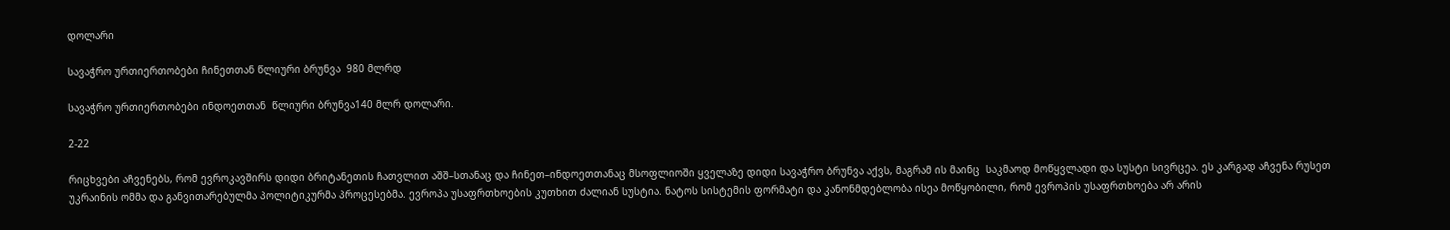დოლარი

სავაჭრო ურთიერთობები ჩინეთთან წლიური ბრუნვა  980 მლრდ

სავაჭრო ურთიერთობები ინდოეთთან  წლიური ბრუნვა140 მლრ დოლარი.

2-22

რიცხვები აჩვენებს, რომ ევროკავშირს დიდი ბრიტანეთის ჩათვლით აშშ–სთანაც და ჩინეთ–ინდოეთთანაც მსოფლიოში ყველაზე დიდი სავაჭრო ბრუნვა აქვს, მაგრამ ის მაინც  საკმაოდ მოწყვლადი და სუსტი სივრცეა. ეს კარგად აჩვენა რუსეთ უკრაინის ომმა და განვითარებულმა პოლიტიკურმა პროცესებმა. ევროპა უსაფრთხოების კუთხით ძალიან სუსტია. ნატოს სისტემის ფორმატი და კანონმდებლობა ისეა მოწყობილი, რომ ევროპის უსაფრთხოება არ არის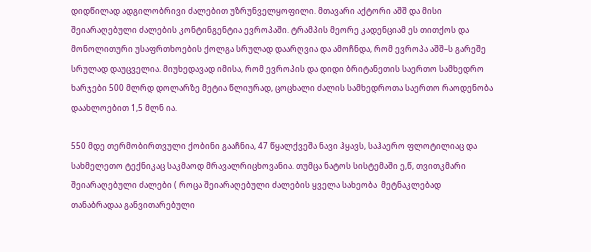დიდწილად ადგილობრივი ძალებით უზრუნველყოფილი. მთავარი აქტორი აშშ და მისი შეიარაღებული ძალების კონტინგენტია ევროპაში. ტრამპის მეორე კადენციამ ეს თითქოს და მონოლითური უსაფრთხოების ქოლგა სრულად დაარღვია და ამოჩნდა, რომ ევროპა აშშ–ს გარეშე სრულად დაუცველია. მიუხედავად იმისა, რომ ევროპის და დიდი ბრიტანეთის საერთო სამხედრო ხარჯები 500 მლრდ დოლარზე მეტია წლიურად, ცოცხალი ძალის სამხედროთა საერთო რაოდენობა დაახლოებით 1,5 მლნ ია.

550 მდე თერმობირთვული ქობინი გააჩნია, 47 წყალქვეშა ნავი ჰყავს, საჰაერო ფლოტილიაც და სახმელეთო ტექნიკაც საკმაოდ მრავალრიცხოვანია. თუმცა ნატოს სისტემაში ე,წ, თვითკმარი შეიარაღებული ძალები ( როცა შეიარაღებული ძალების ყველა სახეობა  მეტნაკლებად თანაბრადაა განვითარებული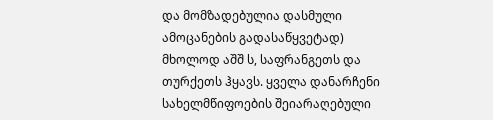და მომზადებულია დასმული ამოცანების გადასაწყვეტად) მხოლოდ აშშ ს, საფრანგეთს და თურქეთს ჰყავს. ყველა დანარჩენი სახელმწიფოების შეიარაღებული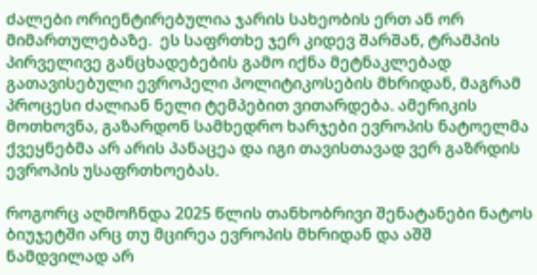ძალები ორიენტირებულია ჯარის სახეობის ერთ ან ორ მიმართულებაზე.  ეს საფრთხე ჯერ კიდევ შარშან, ტრამპის პირველივე განცხადებების გამო იქნა მეტნაკლებად გათავისებული ევროპელი პოლიტიკოსების მხრიდან, მაგრამ პროცესი ძალიან ნელი ტემპებით ვითარდება. ამერიკის მოთხოვნა, გაზარდონ სამხედრო ხარჯები ევროპის ნატოელმა ქვეყნებმა არ არის პანაცეა და იგი თავისთავად ვერ გაზრდის ევროპის უსაფრთხოებას.

როგორც აღმოჩნდა 2025 წლის თანხობრივი შენატანები ნატოს ბიუჯეტში არც თუ მცირეა ევროპის მხრიდან და აშშ ნამდვილად არ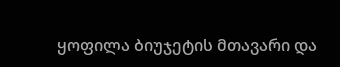ყოფილა ბიუჯეტის მთავარი და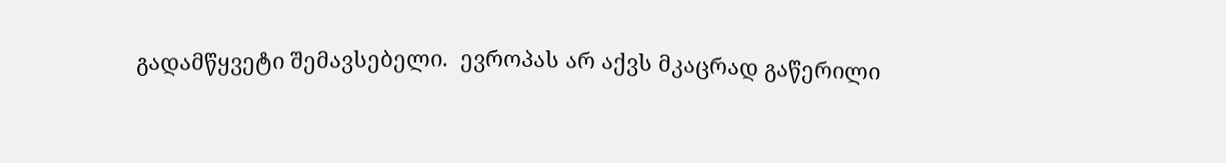გადამწყვეტი შემავსებელი.  ევროპას არ აქვს მკაცრად გაწერილი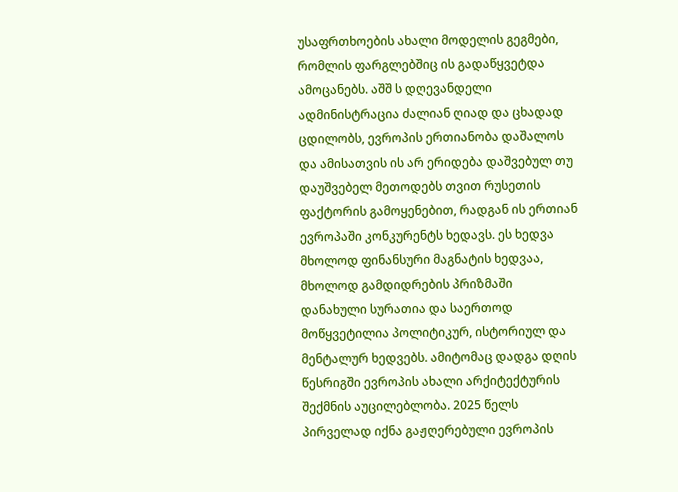უსაფრთხოების ახალი მოდელის გეგმები, რომლის ფარგლებშიც ის გადაწყვეტდა ამოცანებს. აშშ ს დღევანდელი ადმინისტრაცია ძალიან ღიად და ცხადად ცდილობს, ევროპის ერთიანობა დაშალოს და ამისათვის ის არ ერიდება დაშვებულ თუ დაუშვებელ მეთოდებს თვით რუსეთის ფაქტორის გამოყენებით, რადგან ის ერთიან ევროპაში კონკურენტს ხედავს. ეს ხედვა მხოლოდ ფინანსური მაგნატის ხედვაა, მხოლოდ გამდიდრების პრიზმაში დანახული სურათია და საერთოდ მოწყვეტილია პოლიტიკურ, ისტორიულ და მენტალურ ხედვებს. ამიტომაც დადგა დღის წესრიგში ევროპის ახალი არქიტექტურის შექმნის აუცილებლობა. 2025 წელს პირველად იქნა გაჟღერებული ევროპის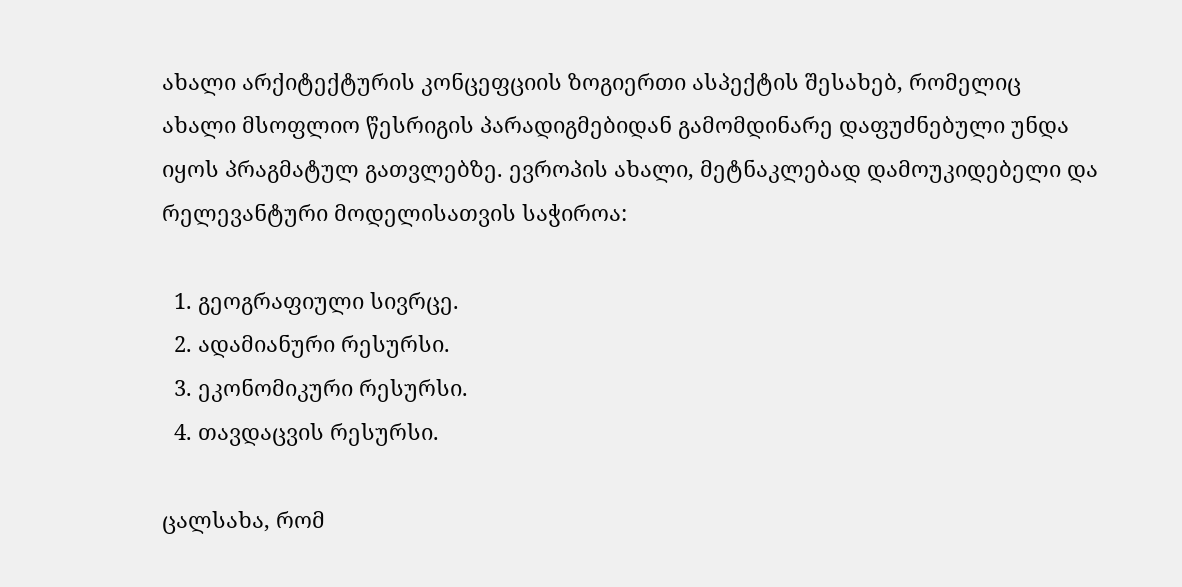ახალი არქიტექტურის კონცეფციის ზოგიერთი ასპექტის შესახებ, რომელიც  ახალი მსოფლიო წესრიგის პარადიგმებიდან გამომდინარე დაფუძნებული უნდა იყოს პრაგმატულ გათვლებზე. ევროპის ახალი, მეტნაკლებად დამოუკიდებელი და რელევანტური მოდელისათვის საჭიროა:

  1. გეოგრაფიული სივრცე.
  2. ადამიანური რესურსი.
  3. ეკონომიკური რესურსი.
  4. თავდაცვის რესურსი.

ცალსახა, რომ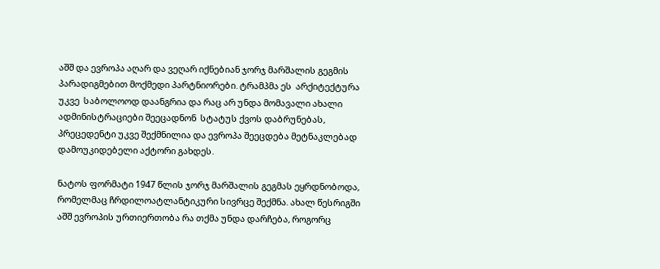აშშ და ევროპა აღარ და ვეღარ იქნებიან ჯორჯ მარშალის გეგმის პარადიგმებით მოქმედი პარტნიორები. ტრამპმა ეს  არქიტექტურა უკვე  საბოლოოდ დაანგრია და რაც არ უნდა მომავალი ახალი ადმინისტრაციები შეეცადნონ  სტატუს ქვოს დაბრუნებას,  პრეცედენტი უკვე შექმნილია და ევროპა შეეცდება მეტნაკლებად დამოუკიდებელი აქტორი გახდეს.

ნატოს ფორმატი 1947 წლის ჯორჯ მარშალის გეგმას ეყრდნობოდა, რომელმაც ჩრდილოატლანტიკური სივრცე შექმნა. ახალ წესრიგში აშშ ევროპის ურთიერთობა რა თქმა უნდა დარჩება, როგორც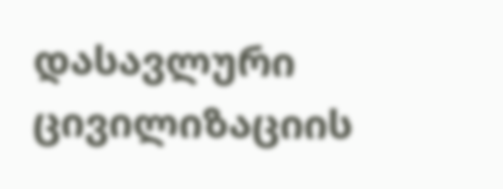დასავლური ცივილიზაციის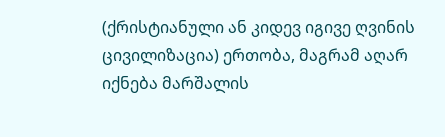(ქრისტიანული ან კიდევ იგივე ღვინის ცივილიზაცია) ერთობა, მაგრამ აღარ იქნება მარშალის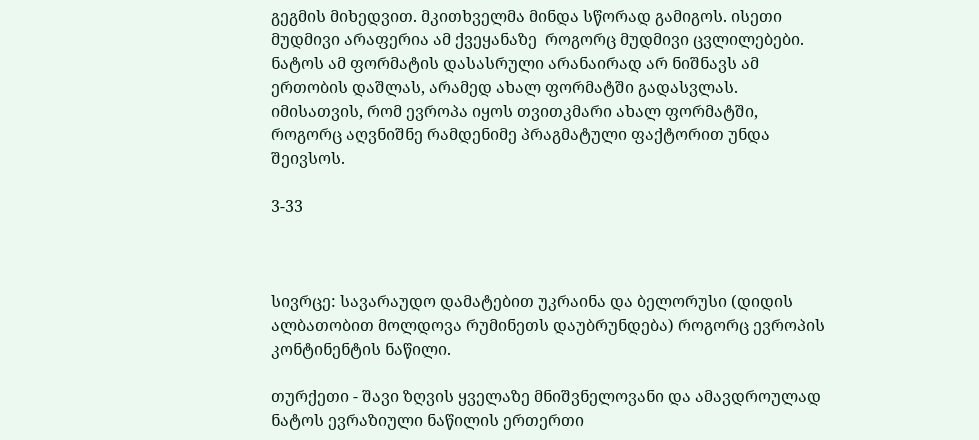გეგმის მიხედვით. მკითხველმა მინდა სწორად გამიგოს. ისეთი მუდმივი არაფერია ამ ქვეყანაზე  როგორც მუდმივი ცვლილებები. ნატოს ამ ფორმატის დასასრული არანაირად არ ნიშნავს ამ ერთობის დაშლას, არამედ ახალ ფორმატში გადასვლას. იმისათვის, რომ ევროპა იყოს თვითკმარი ახალ ფორმატში, როგორც აღვნიშნე რამდენიმე პრაგმატული ფაქტორით უნდა შეივსოს.

3-33



სივრცე: სავარაუდო დამატებით უკრაინა და ბელორუსი (დიდის ალბათობით მოლდოვა რუმინეთს დაუბრუნდება) როგორც ევროპის კონტინენტის ნაწილი.

თურქეთი - შავი ზღვის ყველაზე მნიშვნელოვანი და ამავდროულად ნატოს ევრაზიული ნაწილის ერთერთი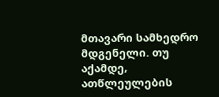მთავარი სამხედრო მდგენელი. თუ აქამდე, ათწლეულების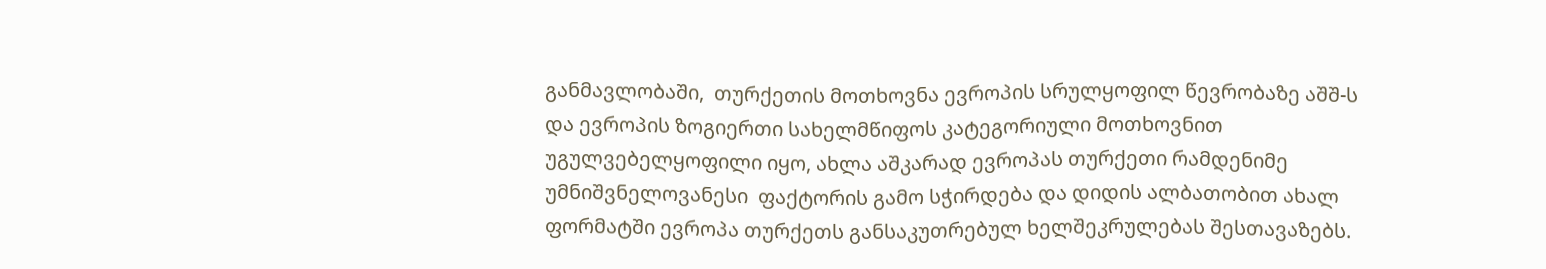განმავლობაში,  თურქეთის მოთხოვნა ევროპის სრულყოფილ წევრობაზე აშშ-ს და ევროპის ზოგიერთი სახელმწიფოს კატეგორიული მოთხოვნით უგულვებელყოფილი იყო, ახლა აშკარად ევროპას თურქეთი რამდენიმე უმნიშვნელოვანესი  ფაქტორის გამო სჭირდება და დიდის ალბათობით ახალ ფორმატში ევროპა თურქეთს განსაკუთრებულ ხელშეკრულებას შესთავაზებს.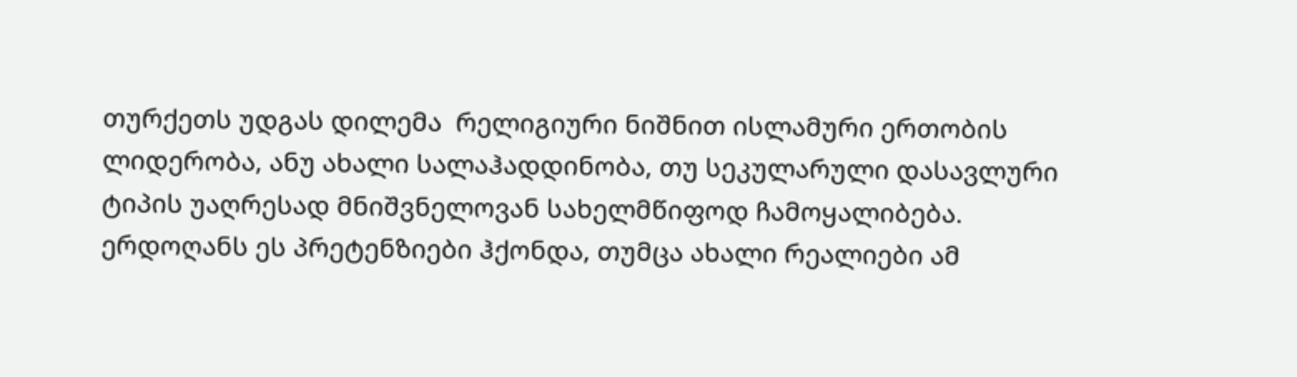თურქეთს უდგას დილემა  რელიგიური ნიშნით ისლამური ერთობის ლიდერობა, ანუ ახალი სალაჰადდინობა, თუ სეკულარული დასავლური ტიპის უაღრესად მნიშვნელოვან სახელმწიფოდ ჩამოყალიბება. ერდოღანს ეს პრეტენზიები ჰქონდა, თუმცა ახალი რეალიები ამ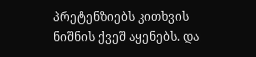პრეტენზიებს კითხვის ნიშნის ქვეშ აყენებს. და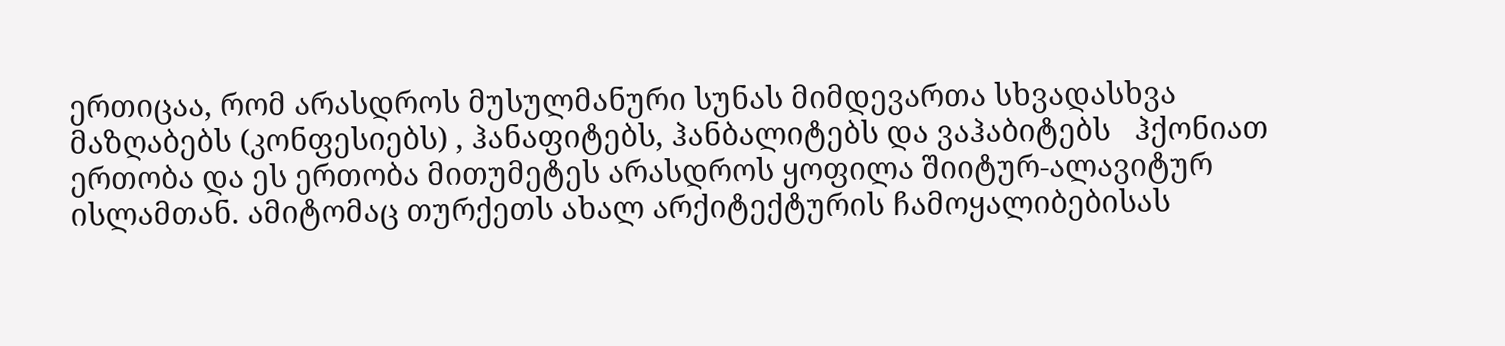ერთიცაა, რომ არასდროს მუსულმანური სუნას მიმდევართა სხვადასხვა მაზღაბებს (კონფესიებს) , ჰანაფიტებს, ჰანბალიტებს და ვაჰაბიტებს   ჰქონიათ ერთობა და ეს ერთობა მითუმეტეს არასდროს ყოფილა შიიტურ-ალავიტურ ისლამთან. ამიტომაც თურქეთს ახალ არქიტექტურის ჩამოყალიბებისას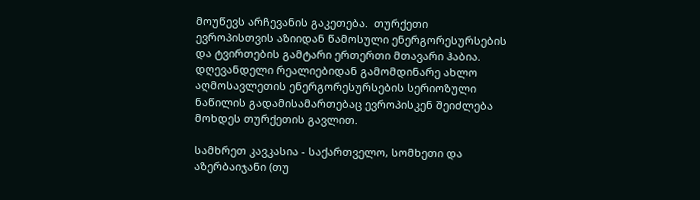მოუწევს არჩევანის გაკეთება.  თურქეთი ევროპისთვის აზიიდან წამოსული ენერგორესურსების და ტვირთების გამტარი ერთერთი მთავარი ჰაბია. დღევანდელი რეალიებიდან გამომდინარე ახლო აღმოსავლეთის ენერგორესურსების სერიოზული ნაწილის გადამისამართებაც ევროპისკენ შეიძლება მოხდეს თურქეთის გავლით.

სამხრეთ კავკასია - საქართველო, სომხეთი და  აზერბაიჯანი (თუ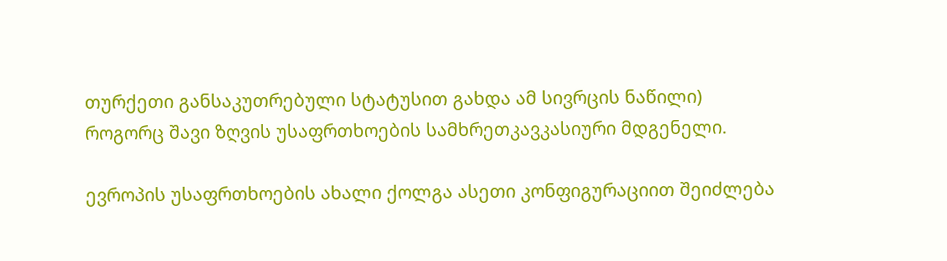თურქეთი განსაკუთრებული სტატუსით გახდა ამ სივრცის ნაწილი) როგორც შავი ზღვის უსაფრთხოების სამხრეთკავკასიური მდგენელი.

ევროპის უსაფრთხოების ახალი ქოლგა ასეთი კონფიგურაციით შეიძლება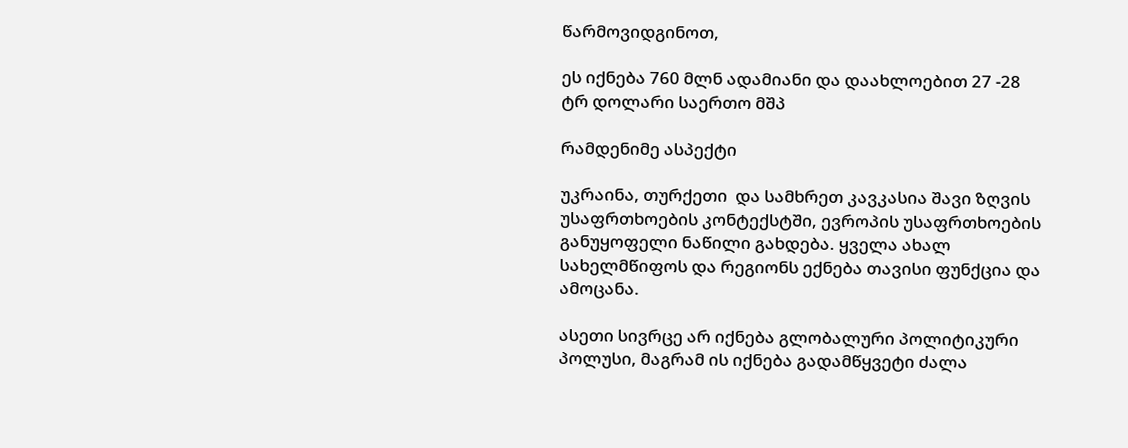წარმოვიდგინოთ,

ეს იქნება 760 მლნ ადამიანი და დაახლოებით 27 -28 ტრ დოლარი საერთო მშპ

რამდენიმე ასპექტი

უკრაინა, თურქეთი  და სამხრეთ კავკასია შავი ზღვის უსაფრთხოების კონტექსტში, ევროპის უსაფრთხოების განუყოფელი ნაწილი გახდება. ყველა ახალ სახელმწიფოს და რეგიონს ექნება თავისი ფუნქცია და ამოცანა.

ასეთი სივრცე არ იქნება გლობალური პოლიტიკური პოლუსი, მაგრამ ის იქნება გადამწყვეტი ძალა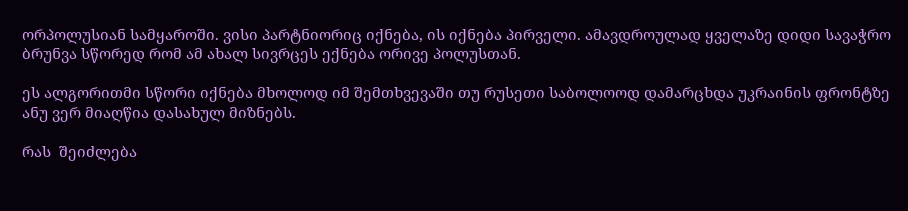ორპოლუსიან სამყაროში. ვისი პარტნიორიც იქნება, ის იქნება პირველი. ამავდროულად ყველაზე დიდი სავაჭრო ბრუნვა სწორედ რომ ამ ახალ სივრცეს ექნება ორივე პოლუსთან.

ეს ალგორითმი სწორი იქნება მხოლოდ იმ შემთხვევაში თუ რუსეთი საბოლოოდ დამარცხდა უკრაინის ფრონტზე ანუ ვერ მიაღწია დასახულ მიზნებს.

რას  შეიძლება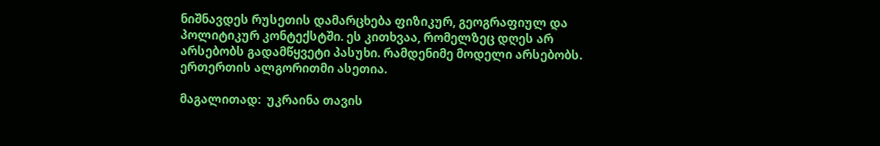ნიშნავდეს რუსეთის დამარცხება ფიზიკურ, გეოგრაფიულ და პოლიტიკურ კონტექსტში. ეს კითხვაა, რომელზეც დღეს არ არსებობს გადამწყვეტი პასუხი. რამდენიმე მოდელი არსებობს. ერთერთის ალგორითმი ასეთია.

მაგალითად:  უკრაინა თავის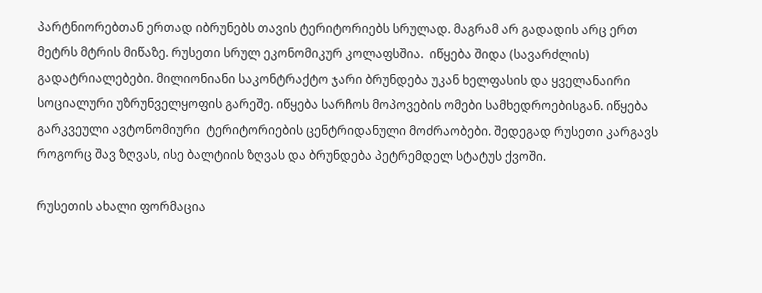პარტნიორებთან ერთად იბრუნებს თავის ტერიტორიებს სრულად. მაგრამ არ გადადის არც ერთ მეტრს მტრის მიწაზე. რუსეთი სრულ ეკონომიკურ კოლაფსშია.  იწყება შიდა (სავარძლის) გადატრიალებები. მილიონიანი საკონტრაქტო ჯარი ბრუნდება უკან ხელფასის და ყველანაირი სოციალური უზრუნველყოფის გარეშე. იწყება სარჩოს მოპოვების ომები სამხედროებისგან. იწყება გარკვეული ავტონომიური  ტერიტორიების ცენტრიდანული მოძრაობები. შედეგად რუსეთი კარგავს როგორც შავ ზღვას, ისე ბალტიის ზღვას და ბრუნდება პეტრემდელ სტატუს ქვოში.

რუსეთის ახალი ფორმაცია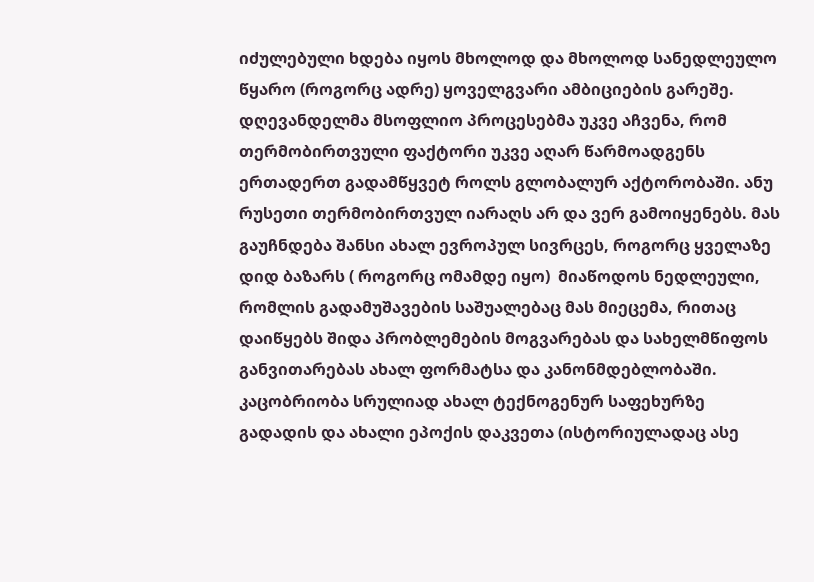იძულებული ხდება იყოს მხოლოდ და მხოლოდ სანედლეულო წყარო (როგორც ადრე) ყოველგვარი ამბიციების გარეშე. დღევანდელმა მსოფლიო პროცესებმა უკვე აჩვენა, რომ თერმობირთვული ფაქტორი უკვე აღარ წარმოადგენს ერთადერთ გადამწყვეტ როლს გლობალურ აქტორობაში. ანუ რუსეთი თერმობირთვულ იარაღს არ და ვერ გამოიყენებს. მას გაუჩნდება შანსი ახალ ევროპულ სივრცეს, როგორც ყველაზე დიდ ბაზარს ( როგორც ომამდე იყო)  მიაწოდოს ნედლეული, რომლის გადამუშავების საშუალებაც მას მიეცემა, რითაც დაიწყებს შიდა პრობლემების მოგვარებას და სახელმწიფოს განვითარებას ახალ ფორმატსა და კანონმდებლობაში. კაცობრიობა სრულიად ახალ ტექნოგენურ საფეხურზე გადადის და ახალი ეპოქის დაკვეთა (ისტორიულადაც ასე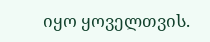იყო ყოველთვის.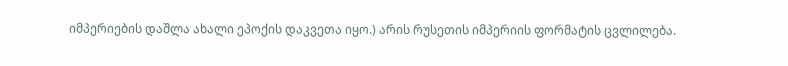იმპერიების დაშლა ახალი ეპოქის დაკვეთა იყო.) არის რუსეთის იმპერიის ფორმატის ცვლილება.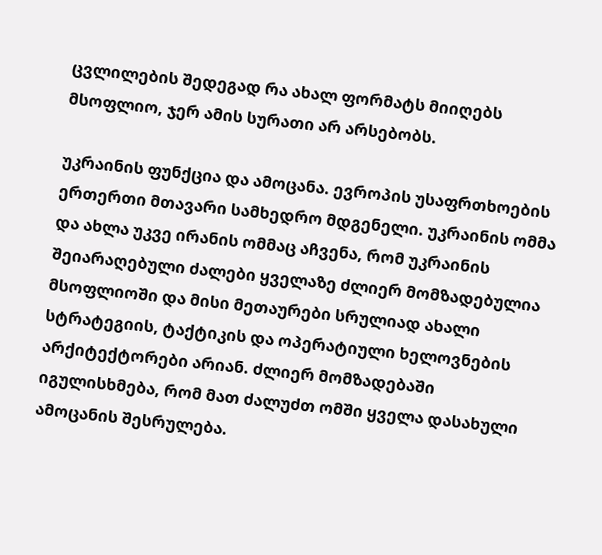ცვლილების შედეგად რა ახალ ფორმატს მიიღებს მსოფლიო, ჯერ ამის სურათი არ არსებობს.

უკრაინის ფუნქცია და ამოცანა. ევროპის უსაფრთხოების ერთერთი მთავარი სამხედრო მდგენელი. უკრაინის ომმა და ახლა უკვე ირანის ომმაც აჩვენა, რომ უკრაინის შეიარაღებული ძალები ყველაზე ძლიერ მომზადებულია მსოფლიოში და მისი მეთაურები სრულიად ახალი სტრატეგიის, ტაქტიკის და ოპერატიული ხელოვნების არქიტექტორები არიან. ძლიერ მომზადებაში იგულისხმება, რომ მათ ძალუძთ ომში ყველა დასახული ამოცანის შესრულება.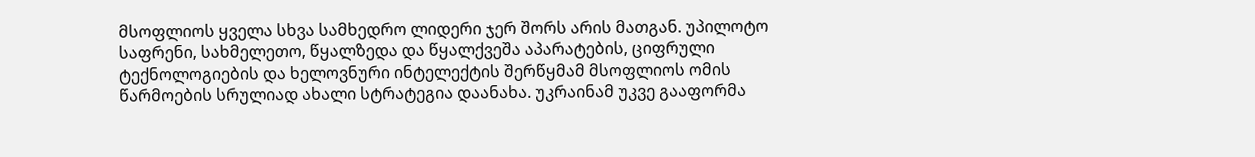მსოფლიოს ყველა სხვა სამხედრო ლიდერი ჯერ შორს არის მათგან. უპილოტო საფრენი, სახმელეთო, წყალზედა და წყალქვეშა აპარატების, ციფრული ტექნოლოგიების და ხელოვნური ინტელექტის შერწყმამ მსოფლიოს ომის წარმოების სრულიად ახალი სტრატეგია დაანახა. უკრაინამ უკვე გააფორმა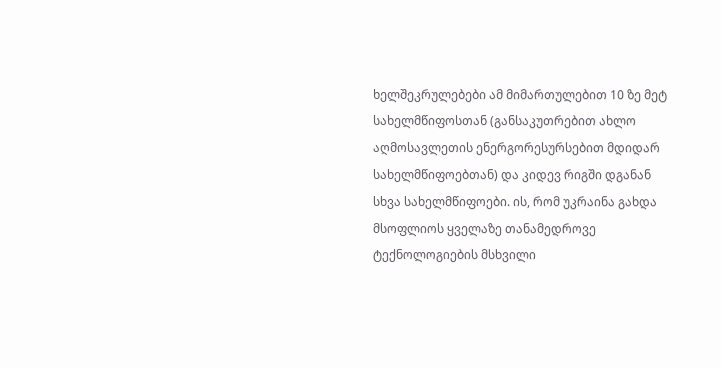ხელშეკრულებები ამ მიმართულებით 10 ზე მეტ სახელმწიფოსთან (განსაკუთრებით ახლო აღმოსავლეთის ენერგორესურსებით მდიდარ სახელმწიფოებთან) და კიდევ რიგში დგანან სხვა სახელმწიფოები. ის, რომ უკრაინა გახდა მსოფლიოს ყველაზე თანამედროვე ტექნოლოგიების მსხვილი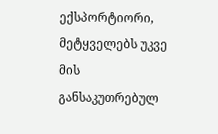ექსპორტიორი, მეტყველებს უკვე მის განსაკუთრებულ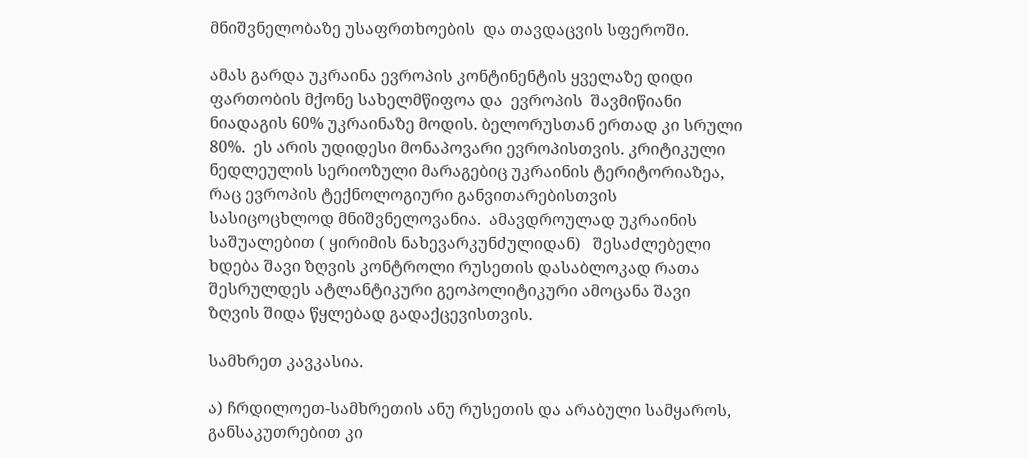მნიშვნელობაზე უსაფრთხოების  და თავდაცვის სფეროში.

ამას გარდა უკრაინა ევროპის კონტინენტის ყველაზე დიდი ფართობის მქონე სახელმწიფოა და  ევროპის  შავმიწიანი ნიადაგის 60% უკრაინაზე მოდის. ბელორუსთან ერთად კი სრული 80%.  ეს არის უდიდესი მონაპოვარი ევროპისთვის. კრიტიკული ნედლეულის სერიოზული მარაგებიც უკრაინის ტერიტორიაზეა, რაც ევროპის ტექნოლოგიური განვითარებისთვის სასიცოცხლოდ მნიშვნელოვანია.  ამავდროულად უკრაინის საშუალებით ( ყირიმის ნახევარკუნძულიდან)   შესაძლებელი ხდება შავი ზღვის კონტროლი რუსეთის დასაბლოკად რათა შესრულდეს ატლანტიკური გეოპოლიტიკური ამოცანა შავი ზღვის შიდა წყლებად გადაქცევისთვის.

სამხრეთ კავკასია.

ა) ჩრდილოეთ-სამხრეთის ანუ რუსეთის და არაბული სამყაროს, განსაკუთრებით კი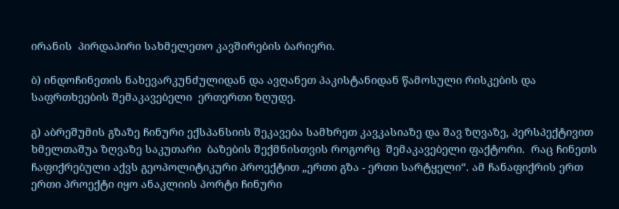ირანის  პირდაპირი სახმელეთო კავშირების ბარიერი.

ბ) ინდოჩინეთის ნახევარკუნძულიდან და ავღანეთ პაკისტანიდან წამოსული რისკების და საფრთხეების შემაკავებელი  ერთერთი ზღუდე.

გ) აბრეშუმის გზაზე ჩინური ექსპანსიის შეკავება სამხრეთ კავკასიაზე და შავ ზღვაზე, პერსპექტივით ხმელთაშუა ზღვაზე საკუთარი  ბაზების შექმნისთვის როგორც  შემაკავებელი ფაქტორი.  რაც ჩინეთს ჩაფიქრებული აქვს გეოპოლიტიკური პროექტით „ერთი გზა - ერთი სარტყელი“. ამ ჩანაფიქრის ერთ ერთი პროექტი იყო ანაკლიის პორტი ჩინური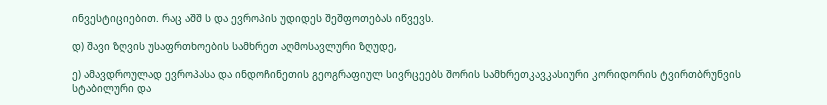ინვესტიციებით. რაც აშშ ს და ევროპის უდიდეს შეშფოთებას იწვევს.

დ) შავი ზღვის უსაფრთხოების სამხრეთ აღმოსავლური ზღუდე,

ე) ამავდროულად ევროპასა და ინდოჩინეთის გეოგრაფიულ სივრცეებს შორის სამხრეთკავკასიური კორიდორის ტვირთბრუნვის სტაბილური და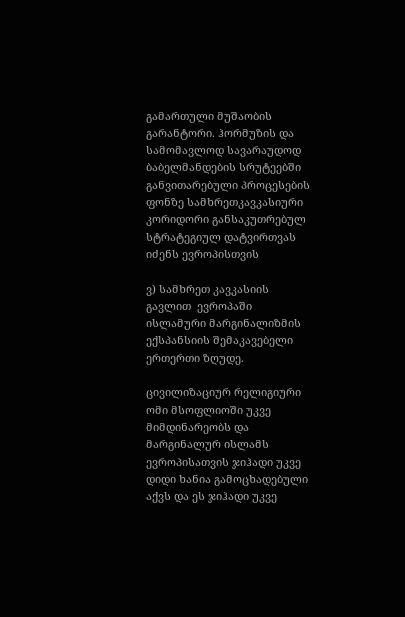გამართული მუშაობის გარანტორი. ჰორმუზის და სამომავლოდ სავარაუდოდ ბაბელმანდების სრუტეებში განვითარებული პროცესების ფონზე სამხრეთკავკასიური კორიდორი განსაკუთრებულ სტრატეგიულ დატვირთვას იძენს ევროპისთვის

ვ) სამხრეთ კავკასიის გავლით  ევროპაში ისლამური მარგინალიზმის  ექსპანსიის შემაკავებელი  ერთერთი ზღუდე.

ცივილიზაციურ რელიგიური ომი მსოფლიოში უკვე მიმდინარეობს და  მარგინალურ ისლამს ევროპისათვის ჯიჰადი უკვე დიდი ხანია გამოცხადებული აქვს და ეს ჯიჰადი უკვე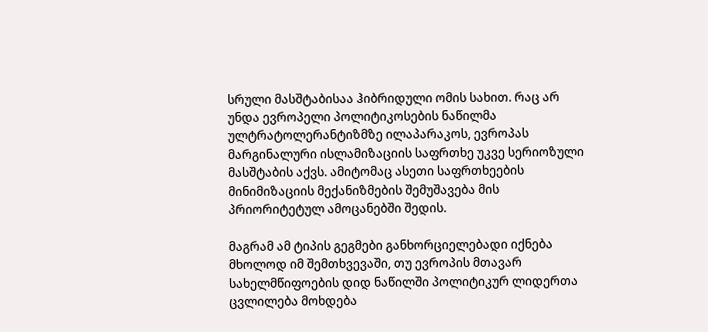სრული მასშტაბისაა ჰიბრიდული ომის სახით. რაც არ უნდა ევროპელი პოლიტიკოსების ნაწილმა ულტრატოლერანტიზმზე ილაპარაკოს, ევროპას მარგინალური ისლამიზაციის საფრთხე უკვე სერიოზული მასშტაბის აქვს. ამიტომაც ასეთი საფრთხეების მინიმიზაციის მექანიზმების შემუშავება მის პრიორიტეტულ ამოცანებში შედის.

მაგრამ ამ ტიპის გეგმები განხორციელებადი იქნება მხოლოდ იმ შემთხვევაში, თუ ევროპის მთავარ სახელმწიფოების დიდ ნაწილში პოლიტიკურ ლიდერთა ცვლილება მოხდება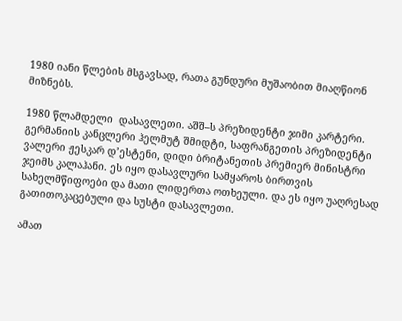1980 იანი წლების მსგავსად, რათა გუნდური მუშაობით მიაღწიონ  მიზნებს.

1980 წლამდელი  დასავლეთი. აშშ–ს პრეზიდენტი ჯიმი კარტერი. გერმანიის კანცლერი ჰელმუტ შმიდტი, საფრანგეთის პრეზიდენტი ვალერი ჟესკარ დ’ესტენი, დიდი ბრიტანეთის პრემიერ მინისტრი ჯეიმს კალაჰანი. ეს იყო დასავლური სამყაროს ბირთვის სახელმწიფოები და მათი ლიდერთა ოთხეული. და ეს იყო უაღრესად გათითოკაცებული და სუსტი დასავლეთი.

ამათ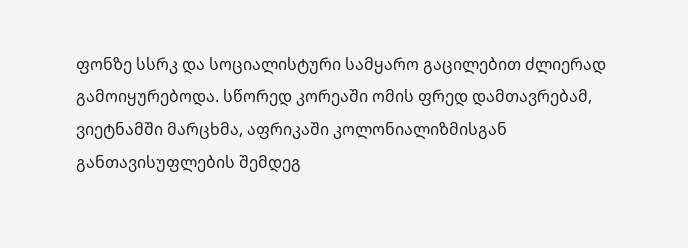ფონზე სსრკ და სოციალისტური სამყარო გაცილებით ძლიერად გამოიყურებოდა. სწორედ კორეაში ომის ფრედ დამთავრებამ, ვიეტნამში მარცხმა, აფრიკაში კოლონიალიზმისგან განთავისუფლების შემდეგ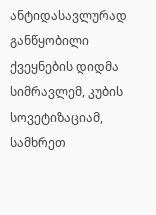ანტიდასავლურად განწყობილი ქვეყნების დიდმა სიმრავლემ, კუბის სოვეტიზაციამ, სამხრეთ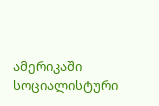ამერიკაში სოციალისტური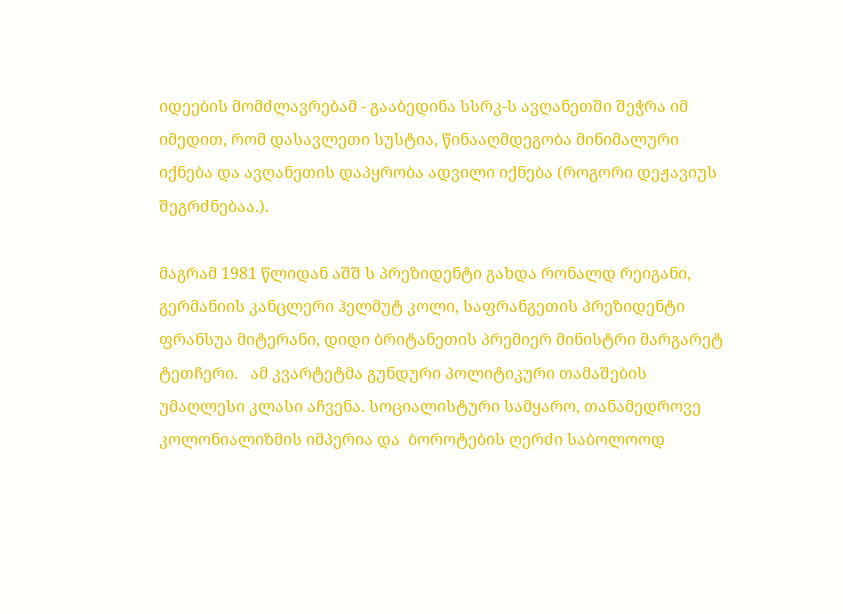იდეების მომძლავრებამ - გააბედინა სსრკ-ს ავღანეთში შეჭრა იმ იმედით, რომ დასავლეთი სუსტია, წინააღმდეგობა მინიმალური იქნება და ავღანეთის დაპყრობა ადვილი იქნება (როგორი დეჟავიუს შეგრძნებაა.).

მაგრამ 1981 წლიდან აშშ ს პრეზიდენტი გახდა რონალდ რეიგანი, გერმანიის კანცლერი ჰელმუტ კოლი, საფრანგეთის პრეზიდენტი ფრანსუა მიტერანი, დიდი ბრიტანეთის პრემიერ მინისტრი მარგარეტ ტეთჩერი.   ამ კვარტეტმა გუნდური პოლიტიკური თამაშების უმაღლესი კლასი აჩვენა. სოციალისტური სამყარო, თანამედროვე კოლონიალიზმის იმპერია და  ბოროტების ღერძი საბოლოოდ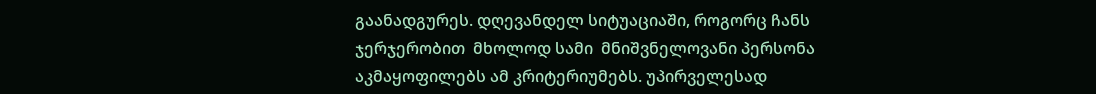გაანადგურეს. დღევანდელ სიტუაციაში, როგორც ჩანს ჯერჯერობით  მხოლოდ სამი  მნიშვნელოვანი პერსონა აკმაყოფილებს ამ კრიტერიუმებს. უპირველესად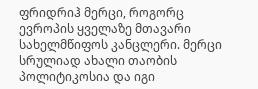ფრიდრიჰ მერცი, როგორც ევროპის ყველაზე მთავარი სახელმწიფოს კანცლერი. მერცი სრულიად ახალი თაობის პოლიტიკოსია და იგი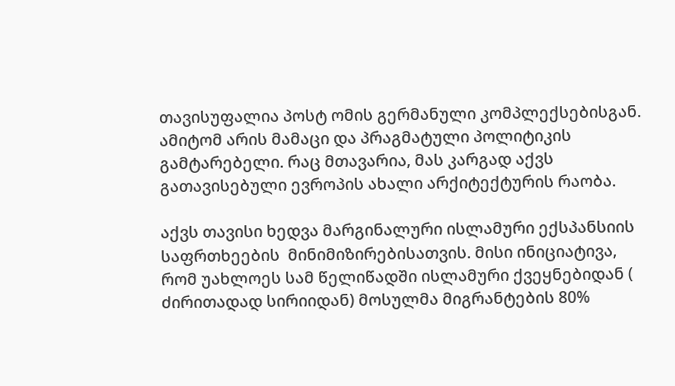თავისუფალია პოსტ ომის გერმანული კომპლექსებისგან. ამიტომ არის მამაცი და პრაგმატული პოლიტიკის გამტარებელი. რაც მთავარია, მას კარგად აქვს გათავისებული ევროპის ახალი არქიტექტურის რაობა.

აქვს თავისი ხედვა მარგინალური ისლამური ექსპანსიის საფრთხეების  მინიმიზირებისათვის. მისი ინიციატივა, რომ უახლოეს სამ წელიწადში ისლამური ქვეყნებიდან ( ძირითადად სირიიდან) მოსულმა მიგრანტების 80%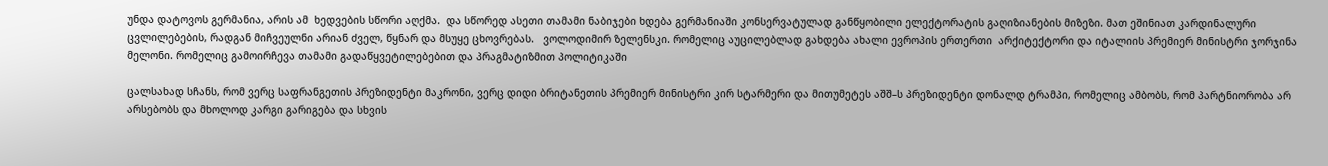უნდა დატოვოს გერმანია, არის ამ  ხედვების სწორი აღქმა.  და სწორედ ასეთი თამამი ნაბიჯები ხდება გერმანიაში კონსერვატულად განწყობილი ელექტორატის გაღიზიანების მიზეზი. მათ ეშინიათ კარდინალური ცვლილებების, რადგან მიჩვეულნი არიან ძველ, წყნარ და მსუყე ცხოვრებას.   ვოლოდიმირ ზელენსკი. რომელიც აუცილებლად გახდება ახალი ევროპის ერთერთი  არქიტექტორი და იტალიის პრემიერ მინისტრი ჯორჯინა მელონი. რომელიც გამოირჩევა თამამი გადაწყვეტილებებით და პრაგმატიზმით პოლიტიკაში

ცალსახად სჩანს, რომ ვერც საფრანგეთის პრეზიდენტი მაკრონი, ვერც დიდი ბრიტანეთის პრემიერ მინისტრი კირ სტარმერი და მითუმეტეს აშშ–ს პრეზიდენტი დონალდ ტრამპი, რომელიც ამბობს, რომ პარტნიორობა არ არსებობს და მხოლოდ კარგი გარიგება და სხვის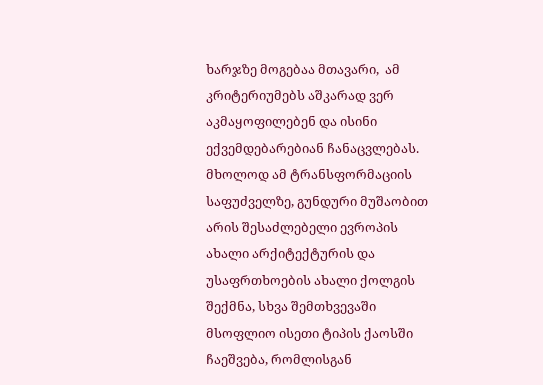ხარჯზე მოგებაა მთავარი,  ამ კრიტერიუმებს აშკარად ვერ აკმაყოფილებენ და ისინი ექვემდებარებიან ჩანაცვლებას. მხოლოდ ამ ტრანსფორმაციის საფუძველზე, გუნდური მუშაობით  არის შესაძლებელი ევროპის ახალი არქიტექტურის და უსაფრთხოების ახალი ქოლგის შექმნა, სხვა შემთხვევაში მსოფლიო ისეთი ტიპის ქაოსში ჩაეშვება, რომლისგან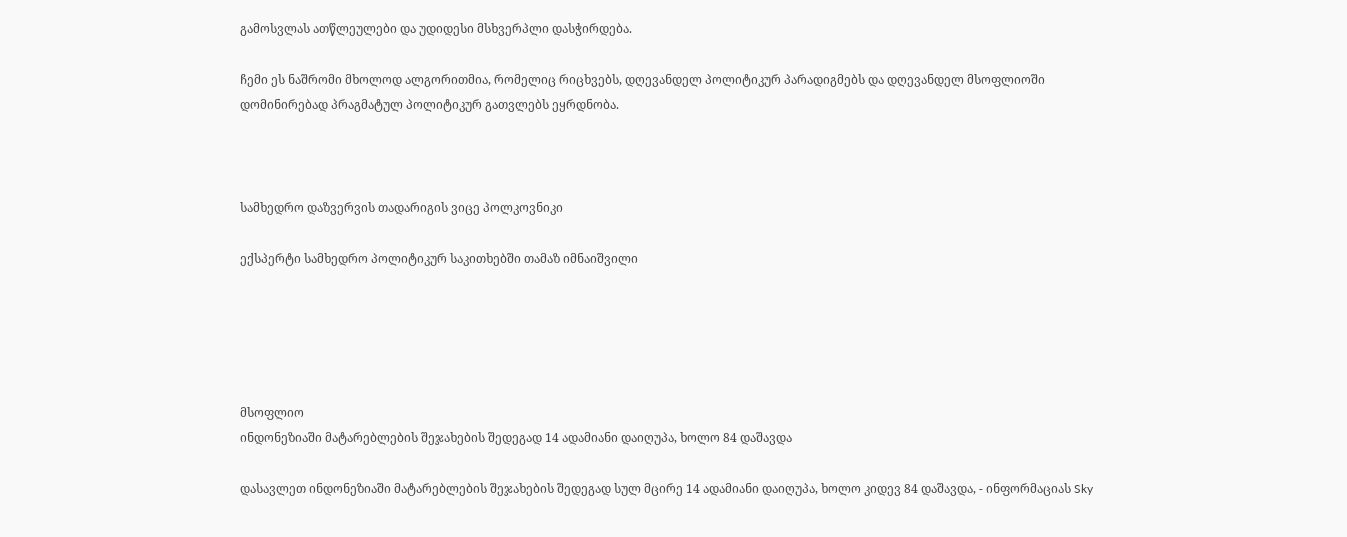გამოსვლას ათწლეულები და უდიდესი მსხვერპლი დასჭირდება.

ჩემი ეს ნაშრომი მხოლოდ ალგორითმია, რომელიც რიცხვებს, დღევანდელ პოლიტიკურ პარადიგმებს და დღევანდელ მსოფლიოში დომინირებად პრაგმატულ პოლიტიკურ გათვლებს ეყრდნობა.



სამხედრო დაზვერვის თადარიგის ვიცე პოლკოვნიკი

ექსპერტი სამხედრო პოლიტიკურ საკითხებში თამაზ იმნაიშვილი





მსოფლიო
ინდონეზიაში მატარებლების შეჯახების შედეგად 14 ადამიანი დაიღუპა, ხოლო 84 დაშავდა

დასავლეთ ინდონეზიაში მატარებლების შეჯახების შედეგად სულ მცირე 14 ადამიანი დაიღუპა, ხოლო კიდევ 84 დაშავდა, - ინფორმაციას Sky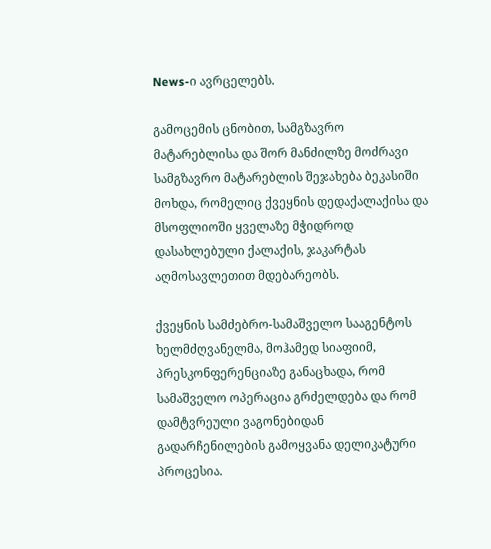News-ი ავრცელებს.

გამოცემის ცნობით, სამგზავრო მატარებლისა და შორ მანძილზე მოძრავი სამგზავრო მატარებლის შეჯახება ბეკასიში მოხდა, რომელიც ქვეყნის დედაქალაქისა და მსოფლიოში ყველაზე მჭიდროდ დასახლებული ქალაქის, ჯაკარტას აღმოსავლეთით მდებარეობს.

ქვეყნის სამძებრო-სამაშველო სააგენტოს ხელმძღვანელმა, მოჰამედ სიაფიიმ, პრესკონფერენციაზე განაცხადა, რომ სამაშველო ოპერაცია გრძელდება და რომ დამტვრეული ვაგონებიდან გადარჩენილების გამოყვანა დელიკატური პროცესია.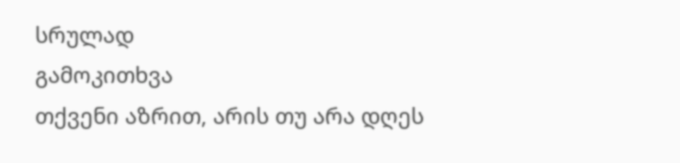სრულად
გამოკითხვა
თქვენი აზრით, არის თუ არა დღეს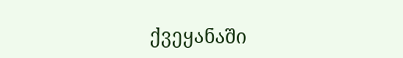ქვეყანაში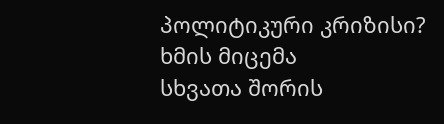პოლიტიკური კრიზისი?
ხმის მიცემა
სხვათა შორის